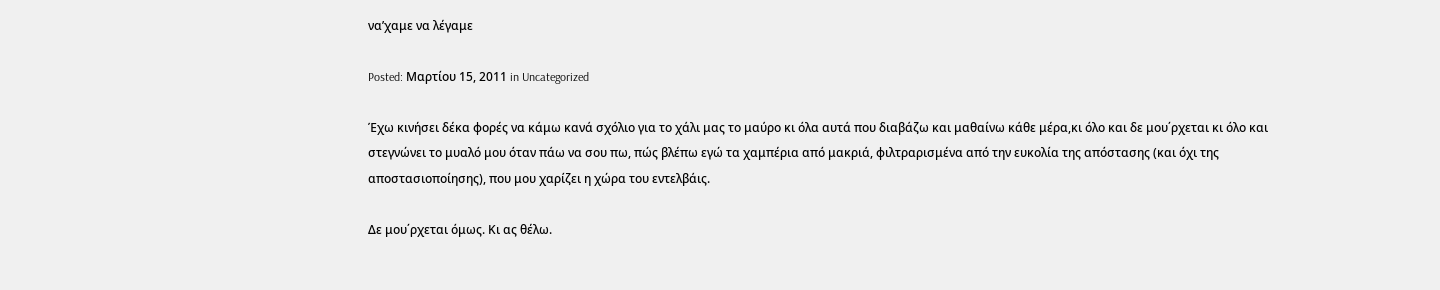να’χαμε να λέγαμε

Posted: Μαρτίου 15, 2011 in Uncategorized

Έχω κινήσει δέκα φορές να κάμω κανά σχόλιο για το χάλι μας το μαύρο κι όλα αυτά που διαβάζω και μαθαίνω κάθε μέρα,κι όλο και δε μου΄ρχεται κι όλο και στεγνώνει το μυαλό μου όταν πάω να σου πω, πώς βλέπω εγώ τα χαμπέρια από μακριά, φιλτραρισμένα από την ευκολία της απόστασης (και όχι της αποστασιοποίησης), που μου χαρίζει η χώρα του εντελβάις.

Δε μου΄ρχεται όμως. Κι ας θέλω.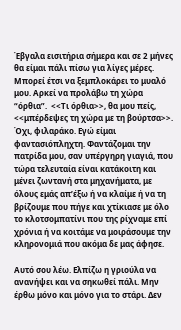Έβγαλα εισιτήρια σήμερα και σε 2 μήνες θα είμαι πάλι πίσω για λίγες μέρες. Μπορεί έτσι να ξεμπλοκάρει το μυαλό μου. Αρκεί να προλάβω τη χώρα “όρθια”.  <<Τι όρθια>>, θα μου πείς, <<μπέρδεψες τη χώρα με τη βούρτσα>>.  Όχι, φιλαράκο. Εγώ είμαι φαντασιόπληχτη. Φαντάζομαι την πατρίδα μου, σαν υπέργηρη γιαγιά, που τώρα τελευταία είναι κατάκοιτη και μένει ζωντανή στα μηχανήματα, με όλους εμάς απ’έξω ή να κλαίμε ή να τη βρίζουμε που πήγε και χτίκιασε με όλο το κλοτσομπατίνι που της ρίχναμε επί χρόνια ή να κοιτάμε να μοιράσουμε την κληρονομιά που ακόμα δε μας άφησε.

Αυτό σου λέω. Ελπίζω η γριούλα να ανανήψει και να σηκωθεί πάλι. Μην έρθω μόνο και μόνο για το στάρι. Δεν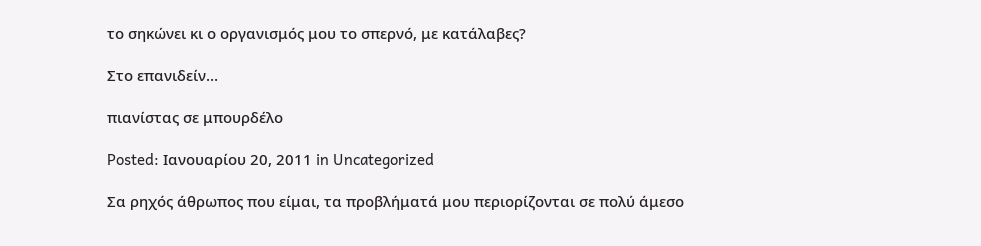το σηκώνει κι ο οργανισμός μου το σπερνό, με κατάλαβες?

Στο επανιδείν…

πιανίστας σε μπουρδέλο

Posted: Ιανουαρίου 20, 2011 in Uncategorized

Σα ρηχός άθρωπος που είμαι, τα προβλήματά μου περιορίζονται σε πολύ άμεσο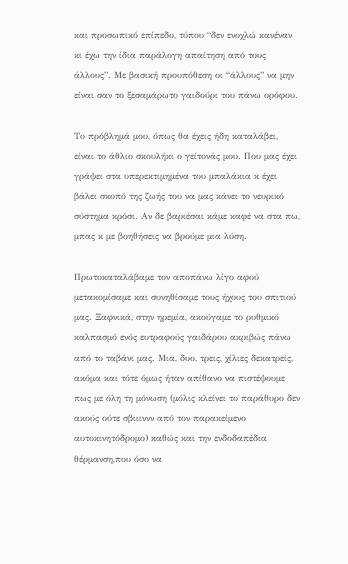και προσωπικό επίπεδο, τύπου “δεν ενοχλώ κανέναν κι έχω την ίδια παράλογη απαίτηση από τους άλλους”. Με βασική προυπόθεση οι “άλλους” να μην είναι σαν το ξεσαμάρωτο γαιδούρι του πάνω ορόφου.

Το πρόβλημά μου, όπως θα έχεις ήδη καταλάβει, είναι το άθλιο σκουλήκι ο γείτονάς μου. Που μας έχει γράψει στα υπερεκτιμημένα του μπαλάκια κ έχει βάλει σκοπό της ζωής του να μας κάνει το νευρικό σύστημα κρόσι. Αν δε βαριέσαι κάμε καφέ να στα πω, μπας κ με βοηθήσεις να βρούμε μια λύση.

Πρωτοκαταλάβαμε τον αποπάνω λίγο αφού μετακομίσαμε και συνηθίσαμε τους ήχους του σπιτιού μας. Ξαφνικά, στην ηρεμία, ακούγαμε το ρυθμικό καλπασμό ενός ευτραφούς γαιδάρου ακριβώς πάνω από το ταβάνι μας. Μια, δυο, τρεις, χίλιες δεκατρείς, ακόμα και τότε όμως ήταν απίθανο να πιστέψουμε πως με όλη τη μόνωση (μόλις κλείνει το παράθυρο δεν ακούς ούτε σβιιιννν από τον παρακείμενο αυτοκινητόδρομο) καθώς και την ενδοδαπέδια θέρμανση,που όσο να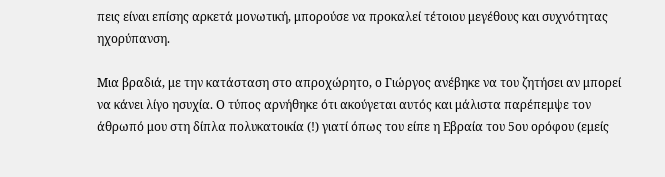πεις είναι επίσης αρκετά μονωτική, μπορούσε να προκαλεί τέτοιου μεγέθους και συχνότητας ηχορύπανση.

Μια βραδιά, με την κατάσταση στο απροχώρητο, ο Γιώργος ανέβηκε να του ζητήσει αν μπορεί να κάνει λίγο ησυχία. Ο τύπος αρνήθηκε ότι ακούγεται αυτός και μάλιστα παρέπεμψε τον άθρωπό μου στη δίπλα πολυκατοικία (!) γιατί όπως του είπε η Εβραία του 5ου ορόφου (εμείς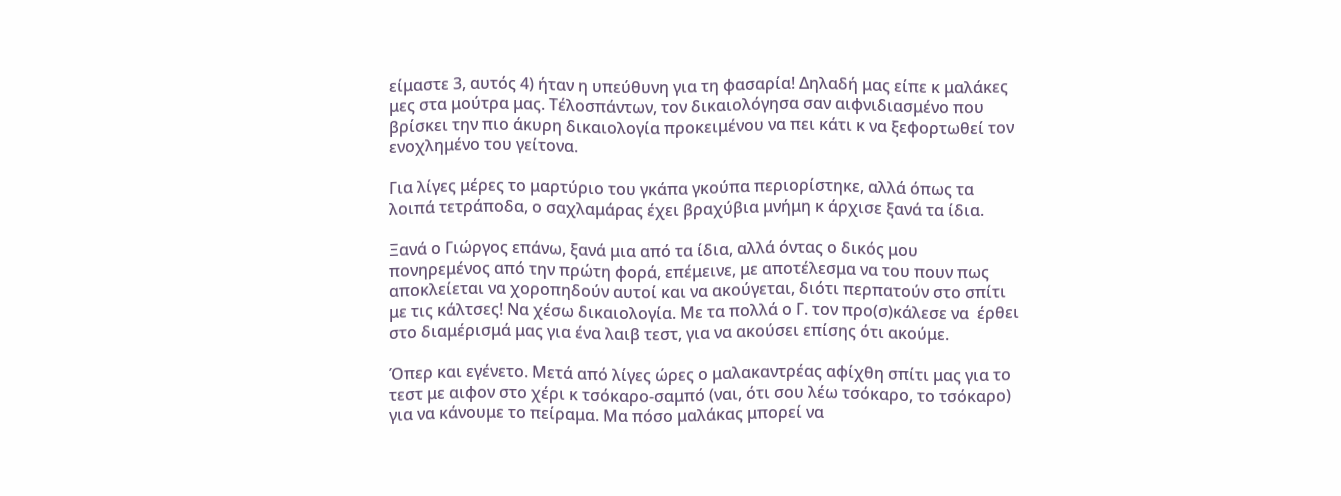είμαστε 3, αυτός 4) ήταν η υπεύθυνη για τη φασαρία! Δηλαδή μας είπε κ μαλάκες μες στα μούτρα μας. Τέλοσπάντων, τον δικαιολόγησα σαν αιφνιδιασμένο που βρίσκει την πιο άκυρη δικαιολογία προκειμένου να πει κάτι κ να ξεφορτωθεί τον ενοχλημένο του γείτονα.

Για λίγες μέρες το μαρτύριο του γκάπα γκούπα περιορίστηκε, αλλά όπως τα λοιπά τετράποδα, ο σαχλαμάρας έχει βραχύβια μνήμη κ άρχισε ξανά τα ίδια.

Ξανά ο Γιώργος επάνω, ξανά μια από τα ίδια, αλλά όντας ο δικός μου πονηρεμένος από την πρώτη φορά, επέμεινε, με αποτέλεσμα να του πουν πως αποκλείεται να χοροπηδούν αυτοί και να ακούγεται, διότι περπατούν στο σπίτι με τις κάλτσες! Να χέσω δικαιολογία. Με τα πολλά ο Γ. τον προ(σ)κάλεσε να  έρθει στο διαμέρισμά μας για ένα λαιβ τεστ, για να ακούσει επίσης ότι ακούμε.

Όπερ και εγένετο. Μετά από λίγες ώρες ο μαλακαντρέας αφίχθη σπίτι μας για το τεστ με αιφον στο χέρι κ τσόκαρο-σαμπό (ναι, ότι σου λέω τσόκαρο, το τσόκαρο) για να κάνουμε το πείραμα. Μα πόσο μαλάκας μπορεί να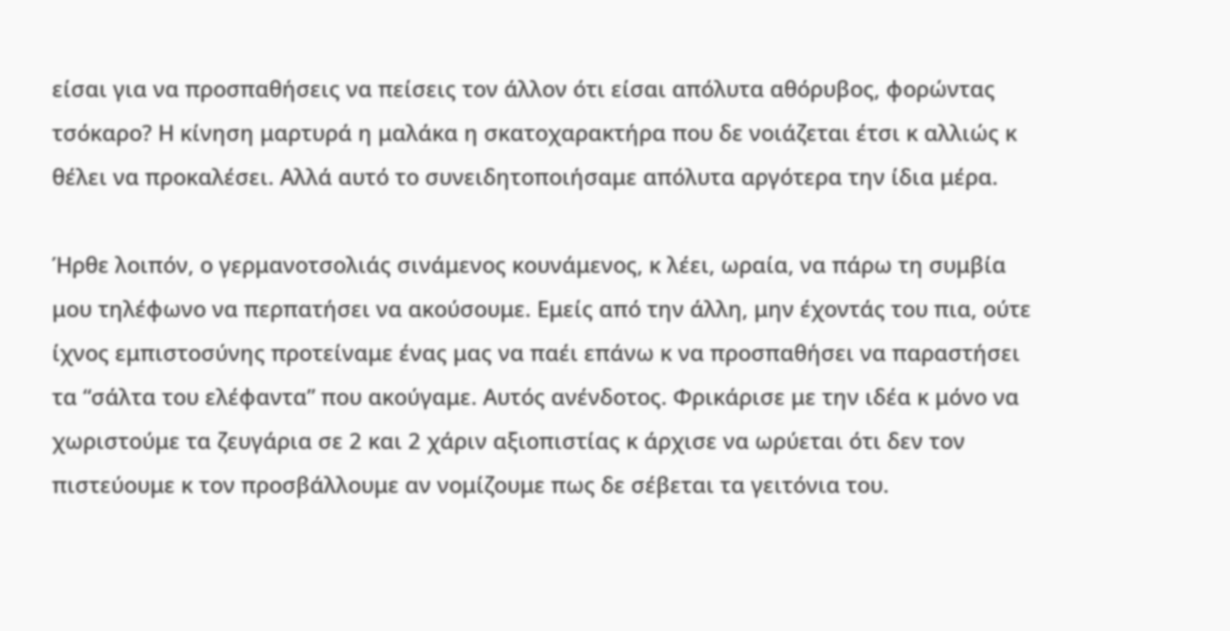είσαι για να προσπαθήσεις να πείσεις τον άλλον ότι είσαι απόλυτα αθόρυβος, φορώντας τσόκαρο? Η κίνηση μαρτυρά η μαλάκα η σκατοχαρακτήρα που δε νοιάζεται έτσι κ αλλιώς κ θέλει να προκαλέσει. Αλλά αυτό το συνειδητοποιήσαμε απόλυτα αργότερα την ίδια μέρα.

Ήρθε λοιπόν, ο γερμανοτσολιάς σινάμενος κουνάμενος, κ λέει, ωραία, να πάρω τη συμβία μου τηλέφωνο να περπατήσει να ακούσουμε. Εμείς από την άλλη, μην έχοντάς του πια, ούτε ίχνος εμπιστοσύνης προτείναμε ένας μας να παέι επάνω κ να προσπαθήσει να παραστήσει τα “σάλτα του ελέφαντα” που ακούγαμε. Αυτός ανένδοτος. Φρικάρισε με την ιδέα κ μόνο να χωριστούμε τα ζευγάρια σε 2 και 2 χάριν αξιοπιστίας κ άρχισε να ωρύεται ότι δεν τον πιστεύουμε κ τον προσβάλλουμε αν νομίζουμε πως δε σέβεται τα γειτόνια του.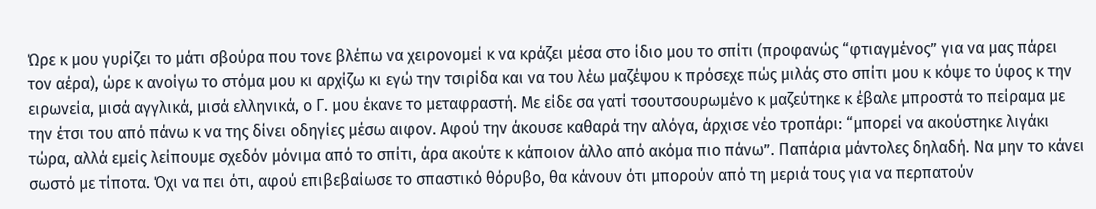Ώρε κ μου γυρίζει το μάτι σβούρα που τονε βλέπω να χειρονομεί κ να κράζει μέσα στο ίδιο μου το σπίτι (προφανώς “φτιαγμένος” για να μας πάρει τον αέρα), ώρε κ ανοίγω το στόμα μου κι αρχίζω κι εγώ την τσιρίδα και να του λέω μαζέψου κ πρόσεχε πώς μιλάς στο σπίτι μου κ κόψε το ύφος κ την ειρωνεία, μισά αγγλικά, μισά ελληνικά, ο Γ. μου έκανε το μεταφραστή. Με είδε σα γατί τσουτσουρωμένο κ μαζεύτηκε κ έβαλε μπροστά το πείραμα με την έτσι του από πάνω κ να της δίνει οδηγίες μέσω αιφον. Αφού την άκουσε καθαρά την αλόγα, άρχισε νέο τροπάρι: “μπορεί να ακούστηκε λιγάκι τώρα, αλλά εμείς λείπουμε σχεδόν μόνιμα από το σπίτι, άρα ακούτε κ κάποιον άλλο από ακόμα πιο πάνω”. Παπάρια μάντολες δηλαδή. Να μην το κάνει σωστό με τίποτα. Όχι να πει ότι, αφού επιβεβαίωσε το σπαστικό θόρυβο, θα κάνουν ότι μπορούν από τη μεριά τους για να περπατούν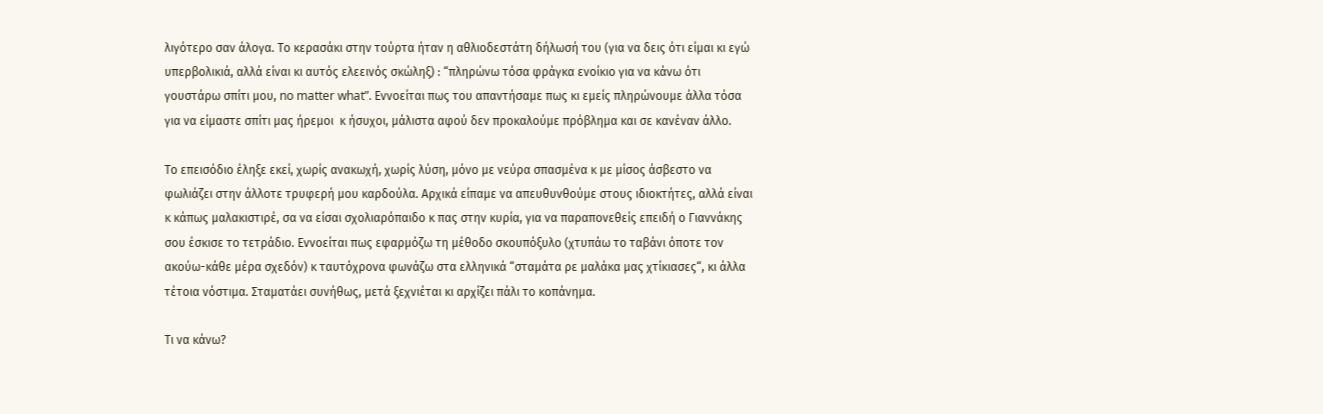λιγότερο σαν άλογα. Το κερασάκι στην τούρτα ήταν η αθλιοδεστάτη δήλωσή του (για να δεις ότι είμαι κι εγώ υπερβολικιά, αλλά είναι κι αυτός ελεεινός σκώληξ) : “πληρώνω τόσα φράγκα ενοίκιο για να κάνω ότι γουστάρω σπίτι μου, no matter what”. Εννοείται πως του απαντήσαμε πως κι εμείς πληρώνουμε άλλα τόσα για να είμαστε σπίτι μας ήρεμοι  κ ήσυχοι, μάλιστα αφού δεν προκαλούμε πρόβλημα και σε κανέναν άλλο.

Το επεισόδιο έληξε εκεί, χωρίς ανακωχή, χωρίς λύση, μόνο με νεύρα σπασμένα κ με μίσος άσβεστο να φωλιάζει στην άλλοτε τρυφερή μου καρδούλα. Αρχικά είπαμε να απευθυνθούμε στους ιδιοκτήτες, αλλά είναι κ κάπως μαλακιστιρέ, σα να είσαι σχολιαρόπαιδο κ πας στην κυρία, για να παραπονεθείς επειδή ο Γιαννάκης σου έσκισε το τετράδιο. Εννοείται πως εφαρμόζω τη μέθοδο σκουπόξυλο (χτυπάω το ταβάνι όποτε τον ακούω-κάθε μέρα σχεδόν) κ ταυτόχρονα φωνάζω στα ελληνικά “σταμάτα ρε μαλάκα μας χτίκιασες“, κι άλλα τέτοια νόστιμα. Σταματάει συνήθως, μετά ξεχνιέται κι αρχίζει πάλι το κοπάνημα.

Τι να κάνω?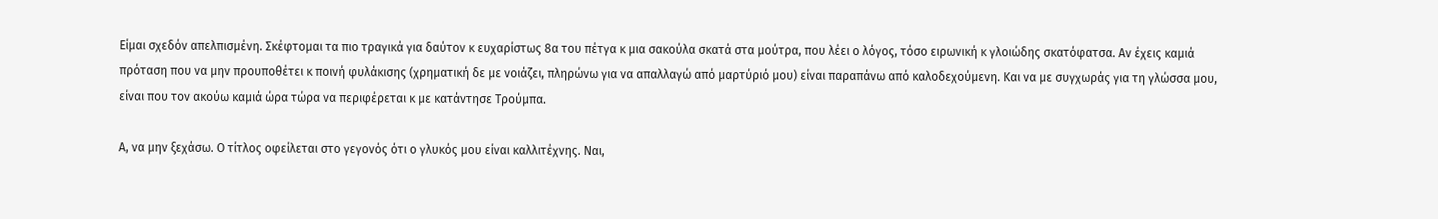Είμαι σχεδόν απελπισμένη. Σκέφτομαι τα πιο τραγικά για δαύτον κ ευχαρίστως 8α του πέτγα κ μια σακούλα σκατά στα μούτρα, που λέει ο λόγος, τόσο ειρωνική κ γλοιώδης σκατόφατσα. Αν έχεις καμιά πρόταση που να μην προυποθέτει κ ποινή φυλάκισης (χρηματική δε με νοιάζει, πληρώνω για να απαλλαγώ από μαρτύριό μου) είναι παραπάνω από καλοδεχούμενη. Και να με συγχωράς για τη γλώσσα μου, είναι που τον ακούω καμιά ώρα τώρα να περιφέρεται κ με κατάντησε Τρούμπα.

Α, να μην ξεχάσω. Ο τίτλος οφείλεται στο γεγονός ότι ο γλυκός μου είναι καλλιτέχνης. Ναι,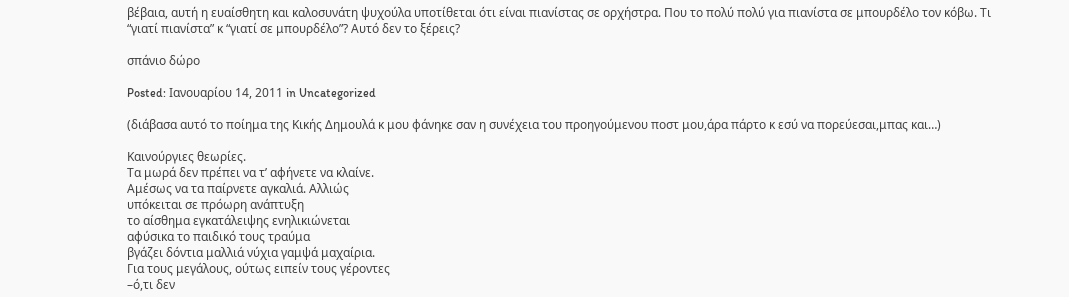βέβαια, αυτή η ευαίσθητη και καλοσυνάτη ψυχούλα υποτίθεται ότι είναι πιανίστας σε ορχήστρα. Που το πολύ πολύ για πιανίστα σε μπουρδέλο τον κόβω. Τι “γιατί πιανίστα” κ “γιατί σε μπουρδέλο”? Αυτό δεν το ξέρεις?

σπάνιο δώρο

Posted: Ιανουαρίου 14, 2011 in Uncategorized

(διάβασα αυτό το ποίημα της Κικής Δημουλά κ μου φάνηκε σαν η συνέχεια του προηγούμενου ποστ μου,άρα πάρτο κ εσύ να πορεύεσαι,μπας και…)

Kαινούργιες θεωρίες.
Tα μωρά δεν πρέπει να τ’ αφήνετε να κλαίνε.
Aμέσως να τα παίρνετε αγκαλιά. Aλλιώς
υπόκειται σε πρόωρη ανάπτυξη
το αίσθημα εγκατάλειψης ενηλικιώνεται
αφύσικα το παιδικό τους τραύμα
βγάζει δόντια μαλλιά νύχια γαμψά μαχαίρια.
Για τους μεγάλους, ούτως ειπείν τους γέροντες
–ό,τι δεν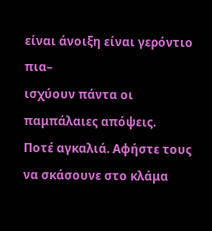είναι άνοιξη είναι γερόντιο πια–
ισχύουν πάντα οι παμπάλαιες απόψεις.
Ποτέ αγκαλιά. Aφήστε τους να σκάσουνε στο κλάμα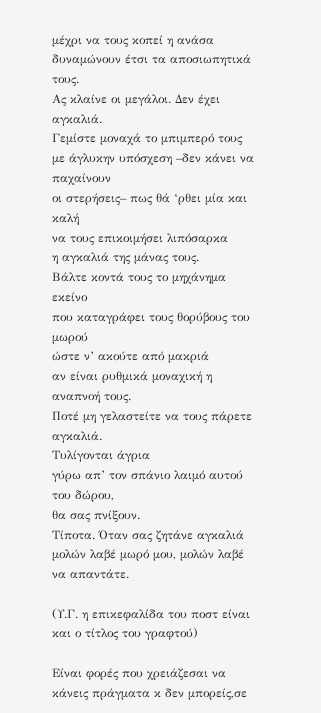μέχρι να τους κοπεί η ανάσα
δυναμώνουν έτσι τα αποσιωπητικά τους.
Aς κλαίνε οι μεγάλοι. Δεν έχει αγκαλιά.
Γεμίστε μοναχά το μπιμπερό τους
με άγλυκην υπόσχεση –δεν κάνει να παχαίνουν
οι στερήσεις– πως θά ‘ρθει μία και καλή
να τους επικοιμήσει λιπόσαρκα
η αγκαλιά της μάνας τους.
Bάλτε κοντά τους το μηχάνημα εκείνο
που καταγράφει τους θορύβους του μωρού
ώστε ν’ ακούτε από μακριά
αν είναι ρυθμικά μοναχική η αναπνοή τους.
Ποτέ μη γελαστείτε να τους πάρετε αγκαλιά.
Tυλίγονται άγρια
γύρω απ’ τον σπάνιο λαιμό αυτού του δώρου,
θα σας πνίξουν.
Tίποτα. Όταν σας ζητάνε αγκαλιά
μολών λαβέ μωρό μου, μολών λαβέ να απαντάτε.

(Υ.Γ. η επικεφαλίδα του ποστ είναι και ο τίτλος του γραφτού)

Είναι φορές που χρειάζεσαι να κάνεις πράγματα κ δεν μπορείς,σε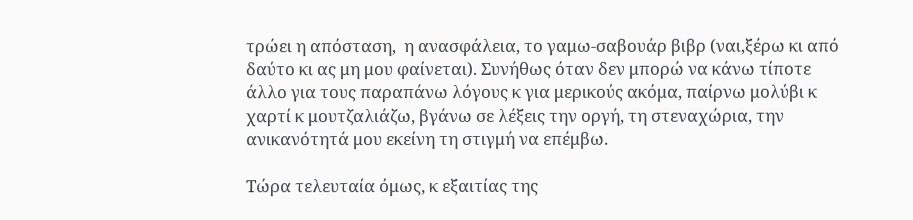τρώει η απόσταση,  η ανασφάλεια, το γαμω-σαβουάρ βιβρ (ναι,ξέρω κι από δαύτο κι ας μη μου φαίνεται). Συνήθως όταν δεν μπορώ να κάνω τίποτε άλλο για τους παραπάνω λόγους κ για μερικούς ακόμα, παίρνω μολύβι κ χαρτί κ μουτζαλιάζω, βγάνω σε λέξεις την οργή, τη στεναχώρια, την ανικανότητά μου εκείνη τη στιγμή να επέμβω.

Τώρα τελευταία όμως, κ εξαιτίας της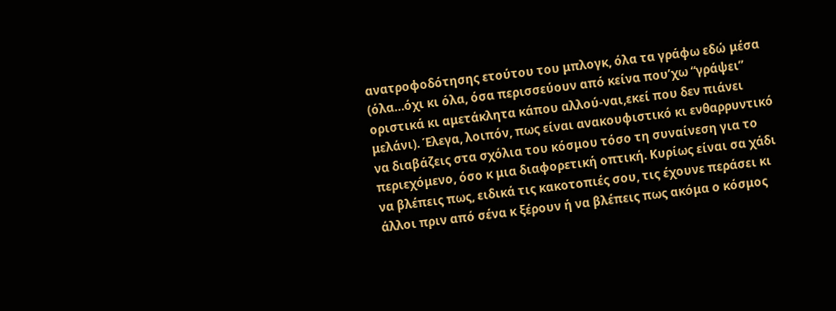ανατροφοδότησης ετούτου του μπλογκ, όλα τα γράφω εδώ μέσα (όλα…όχι κι όλα, όσα περισσεύουν από κείνα που’χω “γράψει” οριστικά κι αμετάκλητα κάπου αλλού-ναι,εκεί που δεν πιάνει μελάνι). Έλεγα, λοιπόν, πως είναι ανακουφιστικό κι ενθαρρυντικό να διαβάζεις στα σχόλια του κόσμου τόσο τη συναίνεση για το περιεχόμενο, όσο κ μια διαφορετική οπτική. Κυρίως είναι σα χάδι να βλέπεις πως, ειδικά τις κακοτοπιές σου, τις έχουνε περάσει κι άλλοι πριν από σένα κ ξέρουν ή να βλέπεις πως ακόμα ο κόσμος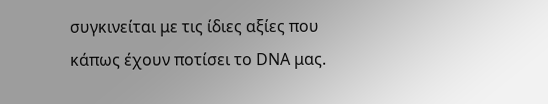συγκινείται με τις ίδιες αξίες που κάπως έχουν ποτίσει το DNA μας.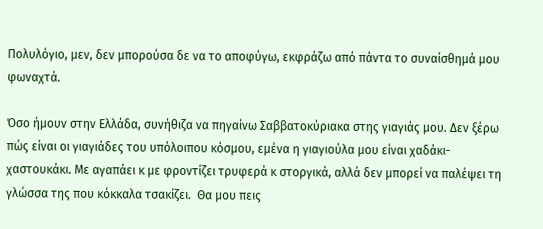Πολυλόγιο, μεν, δεν μπορούσα δε να το αποφύγω, εκφράζω από πάντα το συναίσθημά μου φωναχτά.

Όσο ήμουν στην Ελλάδα, συνήθιζα να πηγαίνω Σαββατοκύριακα στης γιαγιάς μου. Δεν ξέρω πώς είναι οι γιαγιάδες του υπόλοιπου κόσμου, εμένα η γιαγιούλα μου είναι χαδάκι-χαστουκάκι. Με αγαπάει κ με φροντίζει τρυφερά κ στοργικά, αλλά δεν μπορεί να παλέψει τη γλώσσα της που κόκκαλα τσακίζει.  Θα μου πεις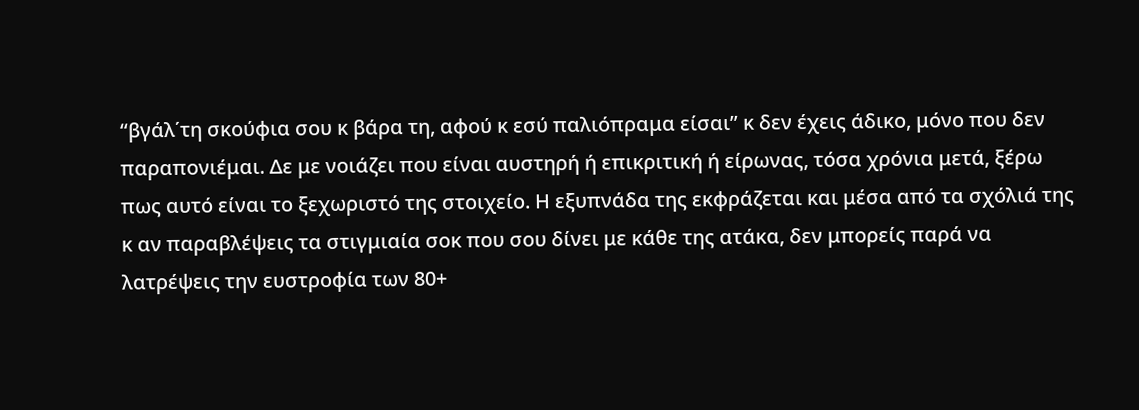“βγάλ΄τη σκούφια σου κ βάρα τη, αφού κ εσύ παλιόπραμα είσαι” κ δεν έχεις άδικο, μόνο που δεν παραπονιέμαι. Δε με νοιάζει που είναι αυστηρή ή επικριτική ή είρωνας, τόσα χρόνια μετά, ξέρω πως αυτό είναι το ξεχωριστό της στοιχείο. Η εξυπνάδα της εκφράζεται και μέσα από τα σχόλιά της κ αν παραβλέψεις τα στιγμιαία σοκ που σου δίνει με κάθε της ατάκα, δεν μπορείς παρά να λατρέψεις την ευστροφία των 80+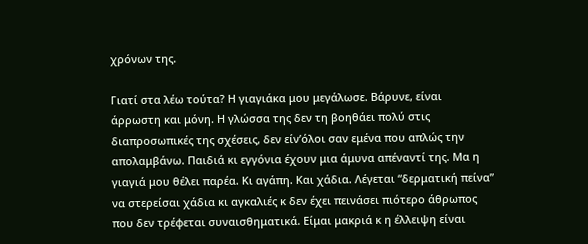χρόνων της.

Γιατί στα λέω τούτα? Η γιαγιάκα μου μεγάλωσε. Βάρυνε, είναι άρρωστη και μόνη. Η γλώσσα της δεν τη βοηθάει πολύ στις διαπροσωπικές της σχέσεις, δεν είν’όλοι σαν εμένα που απλώς την απολαμβάνω. Παιδιά κι εγγόνια έχουν μια άμυνα απέναντί της. Μα η γιαγιά μου θέλει παρέα. Κι αγάπη. Και χάδια. Λέγεται “δερματική πείνα” να στερείσαι χάδια κι αγκαλιές κ δεν έχει πεινάσει πιότερο άθρωπος που δεν τρέφεται συναισθηματικά. Είμαι μακριά κ η έλλειψη είναι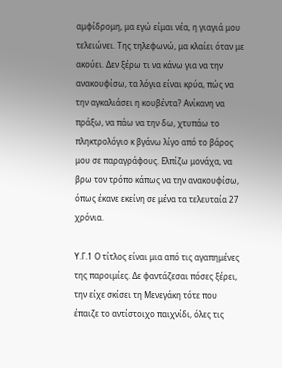αμφίδρομη, μα εγώ είμαι νέα, η γιαγιά μου τελειώνει. Της τηλεφωνώ, μα κλαίει όταν με ακούει. Δεν ξέρω τι να κάνω για να την ανακουφίσω, τα λόγια είναι κρύα, πώς να την αγκαλιάσει η κουβέντα? Ανίκανη να πράξω, να πάω να την δω, χτυπάω το πληκτρολόγιο κ βγάνω λίγο από το βάρος μου σε παραγράφους. Ελπίζω μονάχα, να βρω τον τρόπο κάπως να την ανακουφίσω, όπως έκανε εκείνη σε μένα τα τελευταία 27 χρόνια.

Υ.Γ.1 Ο τίτλος είναι μια από τις αγαπημένες της παροιμίες. Δε φαντάζεσαι πόσες ξέρει, την είχε σκίσει τη Μενεγάκη τότε που έπαιζε το αντίστοιχο παιχνίδι, όλες τις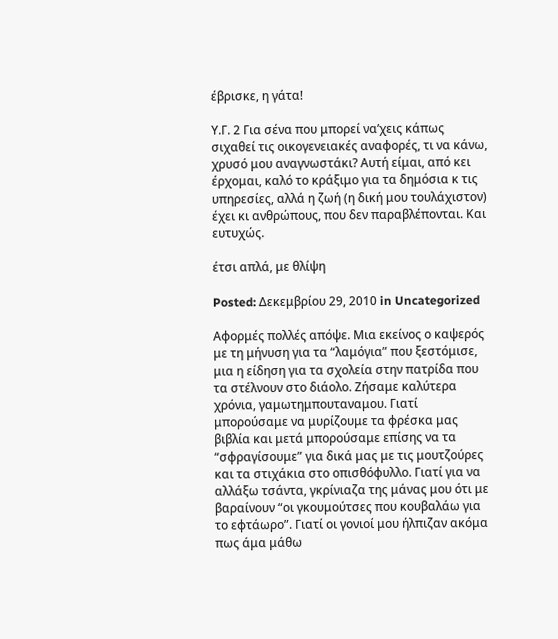έβρισκε, η γάτα!

Υ.Γ. 2 Για σένα που μπορεί να’χεις κάπως σιχαθεί τις οικογενειακές αναφορές, τι να κάνω, χρυσό μου αναγνωστάκι? Αυτή είμαι, από κει έρχομαι, καλό το κράξιμο για τα δημόσια κ τις υπηρεσίες, αλλά η ζωή (η δική μου τουλάχιστον) έχει κι ανθρώπους, που δεν παραβλέπονται. Και ευτυχώς.

έτσι απλά, με θλίψη

Posted: Δεκεμβρίου 29, 2010 in Uncategorized

Αφορμές πολλές απόψε. Μια εκείνος ο καψερός με τη μήνυση για τα “λαμόγια” που ξεστόμισε, μια η είδηση για τα σχολεία στην πατρίδα που τα στέλνουν στο διάολο. Ζήσαμε καλύτερα χρόνια, γαμωτημπουταναμου. Γιατί μπορούσαμε να μυρίζουμε τα φρέσκα μας βιβλία και μετά μπορούσαμε επίσης να τα “σφραγίσουμε” για δικά μας με τις μουτζούρες και τα στιχάκια στο οπισθόφυλλο. Γιατί για να αλλάξω τσάντα, γκρίνιαζα της μάνας μου ότι με βαραίνουν “οι γκουμούτσες που κουβαλάω για το εφτάωρο”. Γιατί οι γονιοί μου ήλπιζαν ακόμα πως άμα μάθω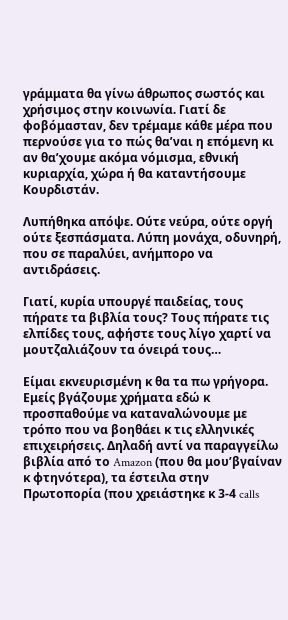γράμματα θα γίνω άθρωπος σωστός και χρήσιμος στην κοινωνία. Γιατί δε φοβόμασταν, δεν τρέμαμε κάθε μέρα που περνούσε για το πώς θα’ναι η επόμενη κι αν θα’χουμε ακόμα νόμισμα, εθνική κυριαρχία, χώρα ή θα καταντήσουμε Κουρδιστάν.

Λυπήθηκα απόψε. Ούτε νεύρα, ούτε οργή ούτε ξεσπάσματα. Λύπη μονάχα, οδυνηρή, που σε παραλύει, ανήμπορο να αντιδράσεις.

Γιατί, κυρία υπουργέ παιδείας, τους πήρατε τα βιβλία τους? Τους πήρατε τις ελπίδες τους, αφήστε τους λίγο χαρτί να μουτζαλιάζουν τα όνειρά τους…

Είμαι εκνευρισμένη κ θα τα πω γρήγορα. Εμείς βγάζουμε χρήματα εδώ κ προσπαθούμε να καταναλώνουμε με τρόπο που να βοηθάει κ τις ελληνικές επιχειρήσεις. Δηλαδή αντί να παραγγείλω βιβλία από το Amazon (που θα μου’βγαίναν κ φτηνότερα), τα έστειλα στην Πρωτοπορία (που χρειάστηκε κ 3-4 calls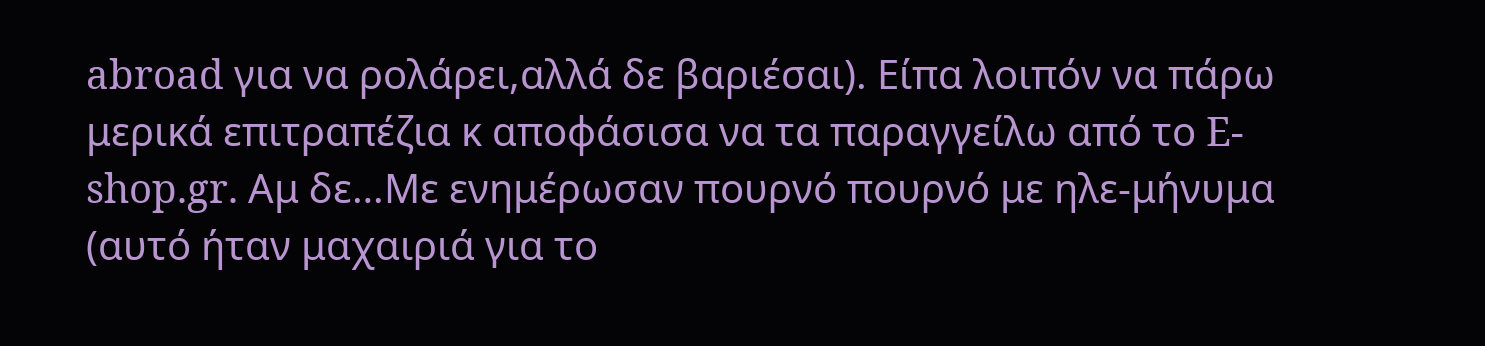abroad για να ρολάρει,αλλά δε βαριέσαι). Είπα λοιπόν να πάρω μερικά επιτραπέζια κ αποφάσισα να τα παραγγείλω από το E-shop.gr. Αμ δε…Με ενημέρωσαν πουρνό πουρνό με ηλε-μήνυμα (αυτό ήταν μαχαιριά για το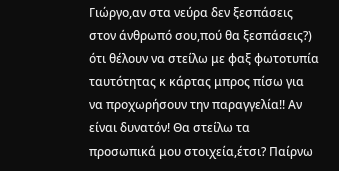Γιώργο,αν στα νεύρα δεν ξεσπάσεις στον άνθρωπό σου,πού θα ξεσπάσεις?) ότι θέλουν να στείλω με φαξ φωτοτυπία ταυτότητας κ κάρτας μπρος πίσω για να προχωρήσουν την παραγγελία!! Αν είναι δυνατόν! Θα στείλω τα προσωπικά μου στοιχεία,έτσι? Παίρνω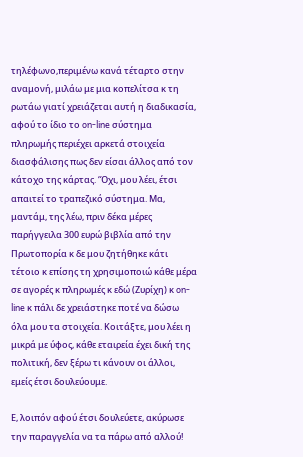τηλέφωνο,περιμένω κανά τέταρτο στην αναμονή, μιλάω με μια κοπελίτσα κ τη ρωτάω γιατί χρειάζεται αυτή η διαδικασία, αφού το ίδιο το on-line σύστημα πληρωμής περιέχει αρκετά στοιχεία διασφάλισης πως δεν είσαι άλλος από τον κάτοχο της κάρτας. ‘Όχι, μου λέει, έτσι απαιτεί το τραπεζικό σύστημα. Μα, μαντάμ, της λέω, πριν δέκα μέρες παρήγγειλα 300 ευρώ βιβλία από την Πρωτοπορία κ δε μου ζητήθηκε κάτι τέτοιο κ επίσης τη χρησιμοποιώ κάθε μέρα σε αγορές κ πληρωμές κ εδώ (Ζυρίχη) κ on-line κ πάλι δε χρειάστηκε ποτέ να δώσω όλα μου τα στοιχεία. Κοιτάξτε, μου λέει η μικρά με ύφος, κάθε εταιρεία έχει δική της πολιτική, δεν ξέρω τι κάνουν οι άλλοι, εμείς έτσι δουλεύουμε.

Ε, λοιπόν αφού έτσι δουλεύετε, ακύρωσε την παραγγελία να τα πάρω από αλλού!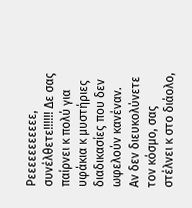Ρεεεεεεεεεεε, συνέλθετε!!!!!! Δε σας παίρνει κ πολύ για υφάκια κ μυστήριες διαδικασίες που δεν ωφελούν κανέναν. Αν δεν διευκολύνετε τον κόσμο, σας στέλνει κ στο διάολο,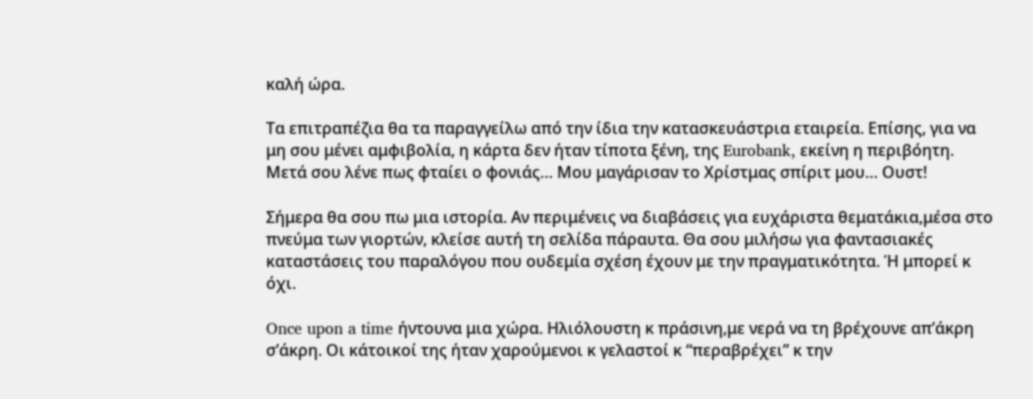καλή ώρα.

Τα επιτραπέζια θα τα παραγγείλω από την ίδια την κατασκευάστρια εταιρεία. Επίσης, για να μη σου μένει αμφιβολία, η κάρτα δεν ήταν τίποτα ξένη, της Eurobank, εκείνη η περιβόητη. Μετά σου λένε πως φταίει ο φονιάς… Μου μαγάρισαν το Χρίστμας σπίριτ μου… Ουστ!

Σήμερα θα σου πω μια ιστορία. Αν περιμένεις να διαβάσεις για ευχάριστα θεματάκια,μέσα στο πνεύμα των γιορτών, κλείσε αυτή τη σελίδα πάραυτα. Θα σου μιλήσω για φαντασιακές καταστάσεις του παραλόγου που ουδεμία σχέση έχουν με την πραγματικότητα. Ή μπορεί κ όχι.

Once upon a time ήντουνα μια χώρα. Ηλιόλουστη κ πράσινη,με νερά να τη βρέχουνε απ’άκρη σ’άκρη. Οι κάτοικοί της ήταν χαρούμενοι κ γελαστοί κ “περαβρέχει” κ την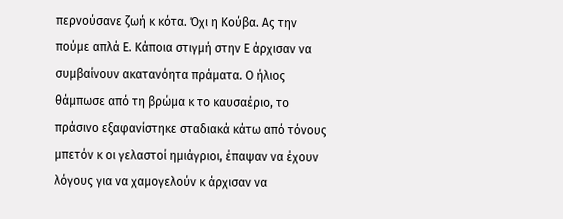περνούσανε ζωή κ κότα. Όχι η Κούβα. Ας την πούμε απλά Ε. Κάποια στιγμή στην Ε άρχισαν να συμβαίνουν ακατανόητα πράματα. Ο ήλιος θάμπωσε από τη βρώμα κ το καυσαέριο, το πράσινο εξαφανίστηκε σταδιακά κάτω από τόνους μπετόν κ οι γελαστοί ημιάγριοι, έπαψαν να έχουν λόγους για να χαμογελούν κ άρχισαν να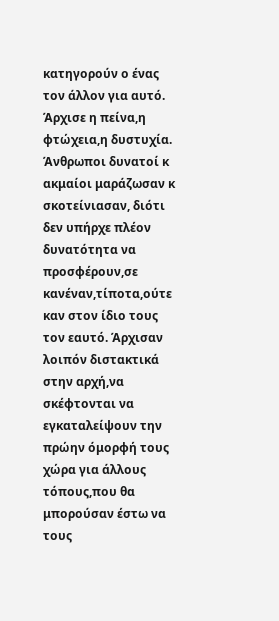κατηγορούν ο ένας τον άλλον για αυτό.  Άρχισε η πείνα,η φτώχεια,η δυστυχία. Άνθρωποι δυνατοί κ ακμαίοι μαράζωσαν κ σκοτείνιασαν, διότι δεν υπήρχε πλέον δυνατότητα να προσφέρουν,σε κανέναν,τίποτα,ούτε καν στον ίδιο τους τον εαυτό. Άρχισαν λοιπόν διστακτικά στην αρχή,να σκέφτονται να εγκαταλείψουν την πρώην όμορφή τους χώρα για άλλους τόπους,που θα μπορούσαν έστω να τους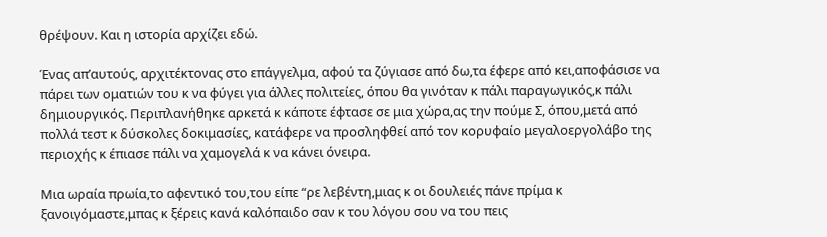θρέψουν. Και η ιστορία αρχίζει εδώ.

Ένας απ’αυτούς, αρχιτέκτονας στο επάγγελμα, αφού τα ζύγιασε από δω,τα έφερε από κει,αποφάσισε να πάρει των οματιών του κ να φύγει για άλλες πολιτείες, όπου θα γινόταν κ πάλι παραγωγικός,κ πάλι δημιουργικός. Περιπλανήθηκε αρκετά κ κάποτε έφτασε σε μια χώρα,ας την πούμε Σ, όπου,μετά από πολλά τεστ κ δύσκολες δοκιμασίες, κατάφερε να προσληφθεί από τον κορυφαίο μεγαλοεργολάβο της περιοχής κ έπιασε πάλι να χαμογελά κ να κάνει όνειρα.

Μια ωραία πρωία,το αφεντικό του,του είπε “ρε λεβέντη,μιας κ οι δουλειές πάνε πρίμα κ ξανοιγόμαστε,μπας κ ξέρεις κανά καλόπαιδο σαν κ του λόγου σου να του πεις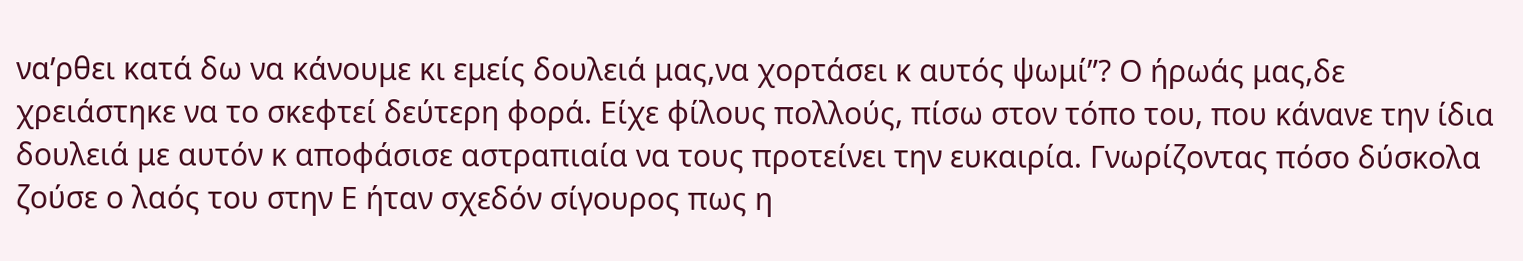να’ρθει κατά δω να κάνουμε κι εμείς δουλειά μας,να χορτάσει κ αυτός ψωμί”? Ο ήρωάς μας,δε χρειάστηκε να το σκεφτεί δεύτερη φορά. Είχε φίλους πολλούς, πίσω στον τόπο του, που κάνανε την ίδια δουλειά με αυτόν κ αποφάσισε αστραπιαία να τους προτείνει την ευκαιρία. Γνωρίζοντας πόσο δύσκολα ζούσε ο λαός του στην Ε ήταν σχεδόν σίγουρος πως η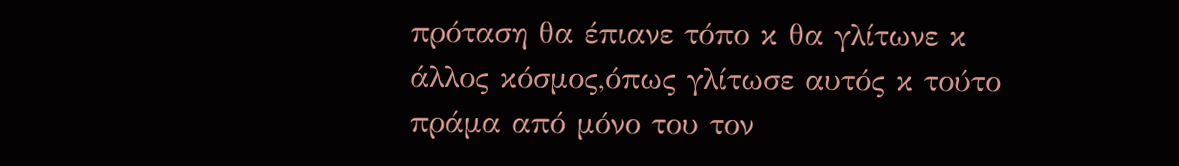πρόταση θα έπιανε τόπο κ θα γλίτωνε κ άλλος κόσμος,όπως γλίτωσε αυτός κ τούτο πράμα από μόνο του τον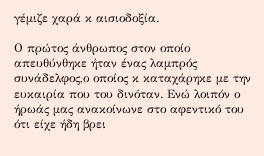γέμιζε χαρά κ αισιοδοξία.

Ο πρώτος άνθρωπος στον οποίο απευθύνθηκε ήταν ένας λαμπρός συνάδελφος,ο οποίος κ καταχάρηκε με την ευκαιρία που του δινόταν. Ενώ λοιπόν ο ήρωάς μας ανακοίνωνε στο αφεντικό του ότι είχε ήδη βρει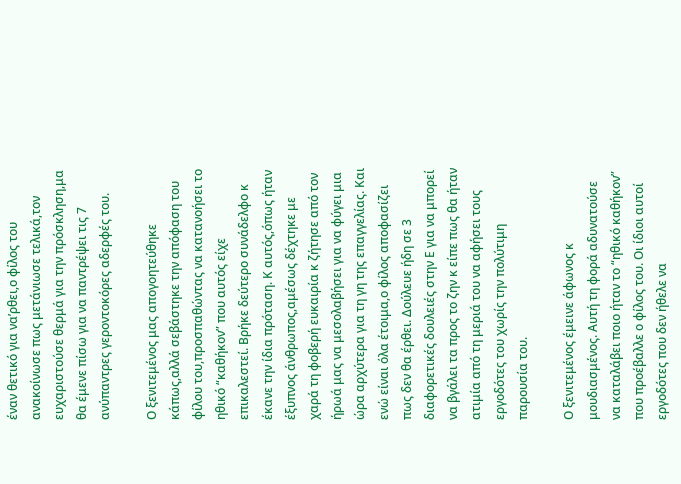έναν θετικό για να’ρθει,ο φίλος του ανακοίνωσε πως μετάνιωσε τελικά,τον ευχαριστούσε θερμά για την πρόσκληση,μα θα έμενε πίσω για να παντρέψει τις 7 ανύπαντρες γεροντοκόρες αδερφές του.

Ο ξενιτεμένος μας απογοητεύθηκε κάπως,αλλά σεβάστηκε την απόφαση του φίλου του,προσπαθώντας να κατανοήσει το ηθικό “καθήκον” που αυτός είχε επικαλεστεί. Βρήκε δεύτερο συνάδελφο κ έκανε την ίδια πρόταση. Κ αυτός,όπως ήταν έξυπνος άνθρωπος,αμέσως δέχτηκε με χαρά τη φοβερή ευκαιρία κ ζήτησε από τον ήρωά μας να μεσολαβήσει για να φύγει μια ώρα αρχύτερα για τη γη της επαγγελίας. Και ενώ είναι όλα έτοιμα,ο φίλος αποφασίζει πως δεν θα έρθει. Δούλευε ήδη σε 3 διαφορετικές δουλειές στην Ε για να μπορεί να βγάλει τα προς το ζην κ είπε πως θα ήταν ατιμία από τη μεριά του να αφήσει τους εργοδότες του χωρίς την πολύτιμη παρουσία του.

Ο ξενιτεμένος έμεινε άφωνος κ μουδιασμένος. Αυτή τη φορά αδυνατούσε να καταλάβει ποιο ήταν το “ηθικό καθήκον” που προέβαλλε ο φίλος του. Οι ίδιοι αυτοί εργοδότες που δεν ήθελε να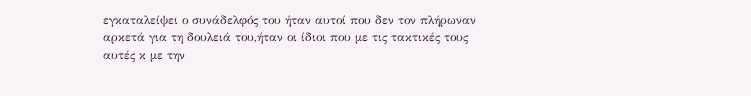εγκαταλείψει ο συνάδελφός του ήταν αυτοί που δεν τον πλήρωναν αρκετά για τη δουλειά του,ήταν οι ίδιοι που με τις τακτικές τους αυτές κ με την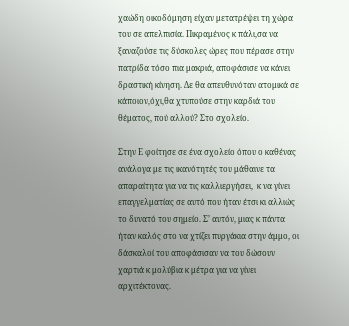χαώδη οικοδόμηση είχαν μετατρέψει τη χώρα του σε απελπισία. Πικραμένος κ πάλι,σα να ξαναζούσε τις δύσκολες ώρες που πέρασε στην πατρίδα τόσο πια μακριά, αποφάσισε να κάνει δραστική κίνηση. Δε θα απευθυνόταν ατομικά σε κάποιον,όχι,θα χτυπούσε στην καρδιά του θέματος, πού αλλού? Στο σχολείο.

Στην Ε φοίτησε σε ένα σχολείο όπου ο καθένας ανάλογα με τις ικανότητές του μάθαινε τα απαραίτητα για να τις καλλιεργήσει,  κ να γίνει επαγγελματίας σε αυτό που ήταν έτσι κι αλλιώς το δυνατό του σημείο. Σ’ αυτόν, μιας κ πάντα ήταν καλός στο να χτίζει πυργάκια στην άμμο, οι δάσκαλοί του αποφάσισαν να του δώσουν χαρτιά κ μολύβια κ μέτρα για να γίνει αρχιτέκτονας.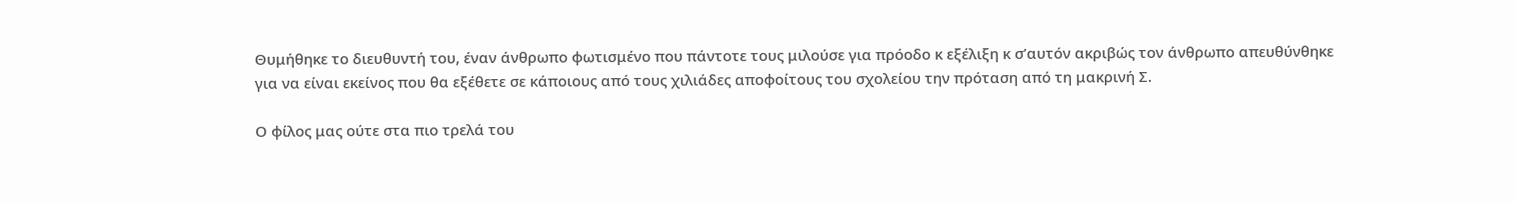Θυμήθηκε το διευθυντή του, έναν άνθρωπο φωτισμένο που πάντοτε τους μιλούσε για πρόοδο κ εξέλιξη κ σ’αυτόν ακριβώς τον άνθρωπο απευθύνθηκε για να είναι εκείνος που θα εξέθετε σε κάποιους από τους χιλιάδες αποφοίτους του σχολείου την πρόταση από τη μακρινή Σ.

Ο φίλος μας ούτε στα πιο τρελά του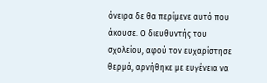όνειρα δε θα περίμενε αυτό που άκουσε. Ο διευθυντής του σχολείου, αφού τον ευχαρίστησε θερμά, αρνήθηκε με ευγένεια να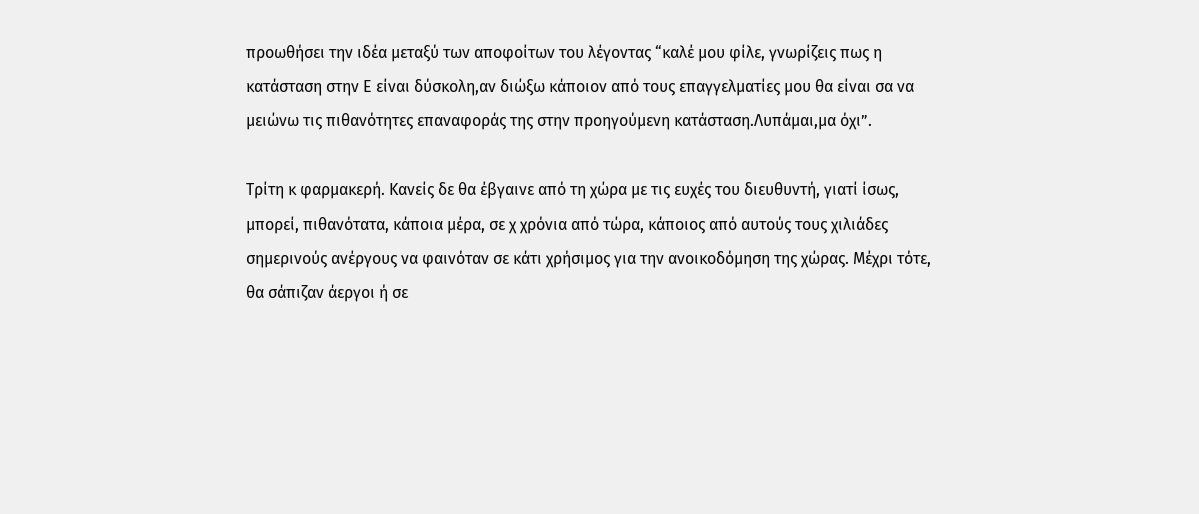προωθήσει την ιδέα μεταξύ των αποφοίτων του λέγοντας “καλέ μου φίλε, γνωρίζεις πως η κατάσταση στην Ε είναι δύσκολη,αν διώξω κάποιον από τους επαγγελματίες μου θα είναι σα να μειώνω τις πιθανότητες επαναφοράς της στην προηγούμενη κατάσταση.Λυπάμαι,μα όχι”.

Τρίτη κ φαρμακερή. Κανείς δε θα έβγαινε από τη χώρα με τις ευχές του διευθυντή, γιατί ίσως, μπορεί, πιθανότατα, κάποια μέρα, σε χ χρόνια από τώρα, κάποιος από αυτούς τους χιλιάδες σημερινούς ανέργους να φαινόταν σε κάτι χρήσιμος για την ανοικοδόμηση της χώρας. Μέχρι τότε, θα σάπιζαν άεργοι ή σε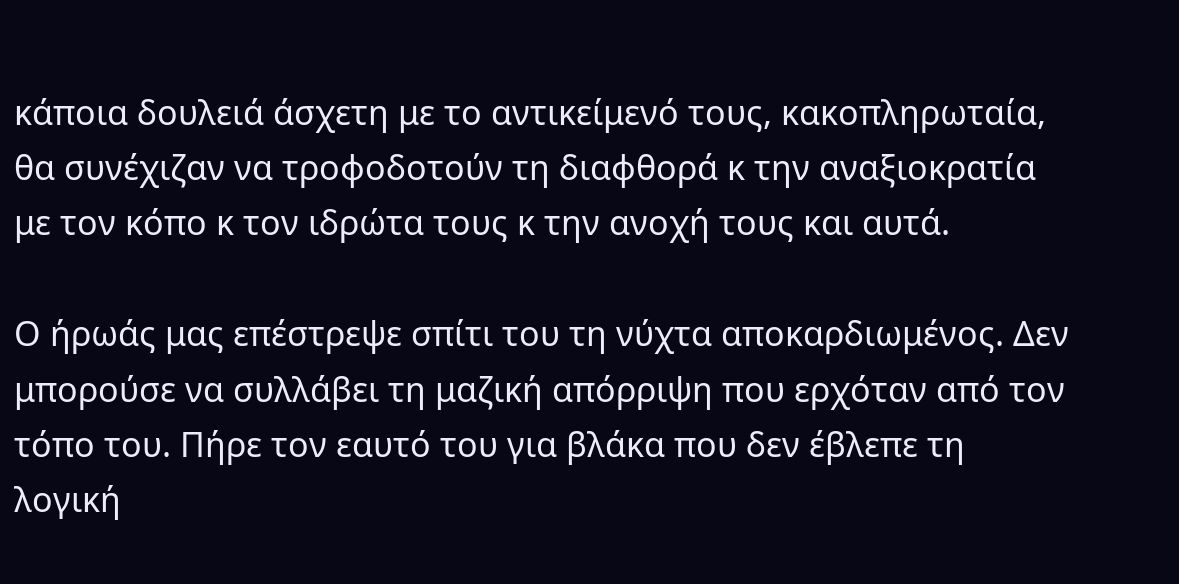κάποια δουλειά άσχετη με το αντικείμενό τους, κακοπληρωταία, θα συνέχιζαν να τροφοδοτούν τη διαφθορά κ την αναξιοκρατία με τον κόπο κ τον ιδρώτα τους κ την ανοχή τους και αυτά.

Ο ήρωάς μας επέστρεψε σπίτι του τη νύχτα αποκαρδιωμένος. Δεν μπορούσε να συλλάβει τη μαζική απόρριψη που ερχόταν από τον τόπο του. Πήρε τον εαυτό του για βλάκα που δεν έβλεπε τη λογική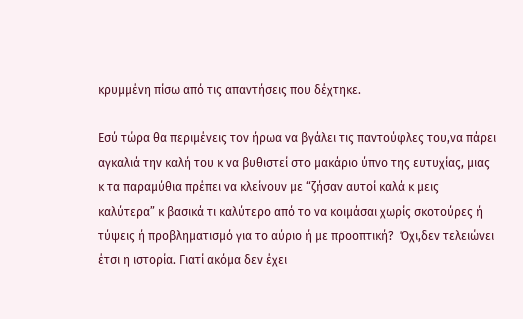κρυμμένη πίσω από τις απαντήσεις που δέχτηκε.

Εσύ τώρα θα περιμένεις τον ήρωα να βγάλει τις παντούφλες του,να πάρει αγκαλιά την καλή του κ να βυθιστεί στο μακάριο ύπνο της ευτυχίας, μιας κ τα παραμύθια πρέπει να κλείνουν με “ζήσαν αυτοί καλά κ μεις καλύτερα” κ βασικά τι καλύτερο από το να κοιμάσαι χωρίς σκοτούρες ή τύψεις ή προβληματισμό για το αύριο ή με προοπτική?  Όχι,δεν τελειώνει έτσι η ιστορία. Γιατί ακόμα δεν έχει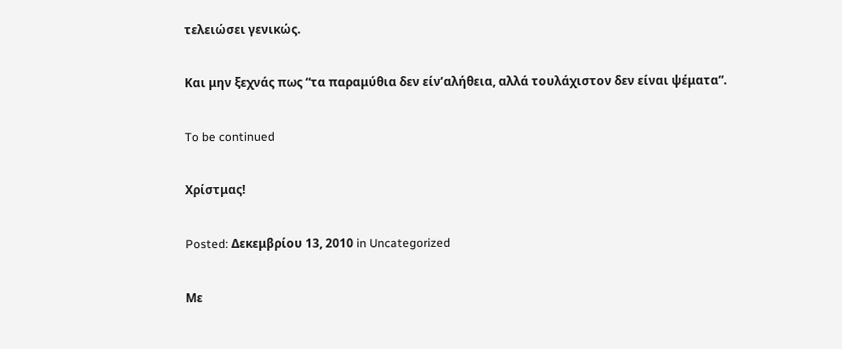τελειώσει γενικώς.

Και μην ξεχνάς πως “τα παραμύθια δεν είν’αλήθεια, αλλά τουλάχιστον δεν είναι ψέματα”.

To be continued

Χρίστμας!

Posted: Δεκεμβρίου 13, 2010 in Uncategorized

Με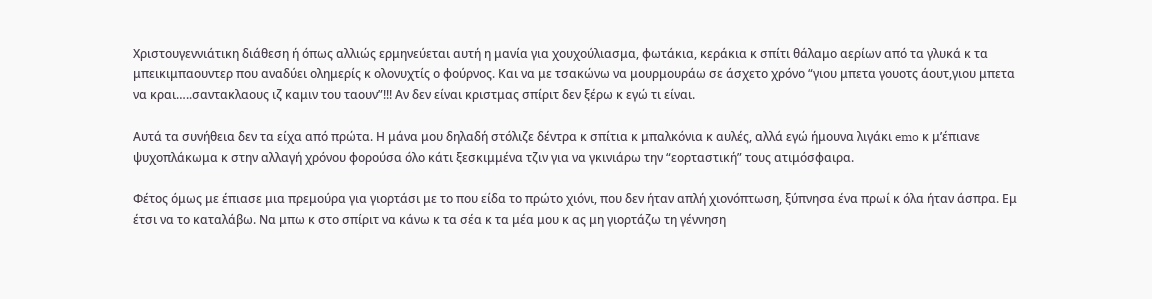Χριστουγεννιάτικη διάθεση ή όπως αλλιώς ερμηνεύεται αυτή η μανία για χουχούλιασμα, φωτάκια, κεράκια κ σπίτι θάλαμο αερίων από τα γλυκά κ τα μπεικιμπαουντερ που αναδύει ολημερίς κ ολονυχτίς ο φούρνος. Και να με τσακώνω να μουρμουράω σε άσχετο χρόνο “γιου μπετα γουοτς άουτ,γιου μπετα να κραι…..σαντακλαους ιζ καμιν του ταουν”!!! Αν δεν είναι κριστμας σπίριτ δεν ξέρω κ εγώ τι είναι.

Αυτά τα συνήθεια δεν τα είχα από πρώτα. Η μάνα μου δηλαδή στόλιζε δέντρα κ σπίτια κ μπαλκόνια κ αυλές, αλλά εγώ ήμουνα λιγάκι emo κ μ’έπιανε ψυχοπλάκωμα κ στην αλλαγή χρόνου φορούσα όλο κάτι ξεσκιμμένα τζιν για να γκινιάρω την “εορταστική” τους ατιμόσφαιρα.

Φέτος όμως με έπιασε μια πρεμούρα για γιορτάσι με το που είδα το πρώτο χιόνι, που δεν ήταν απλή χιονόπτωση, ξύπνησα ένα πρωί κ όλα ήταν άσπρα. Εμ έτσι να το καταλάβω. Να μπω κ στο σπίριτ να κάνω κ τα σέα κ τα μέα μου κ ας μη γιορτάζω τη γέννηση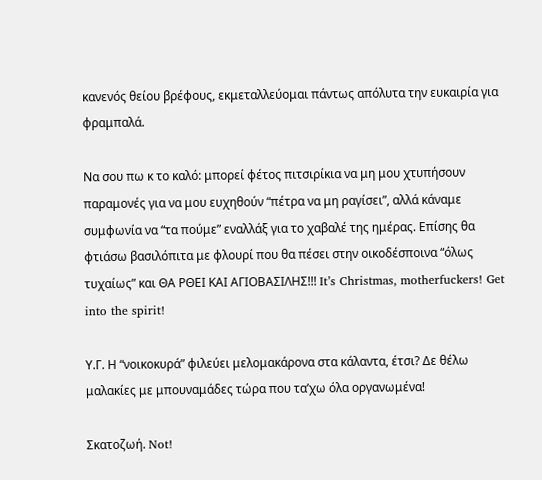κανενός θείου βρέφους, εκμεταλλεύομαι πάντως απόλυτα την ευκαιρία για φραμπαλά.

Να σου πω κ το καλό: μπορεί φέτος πιτσιρίκια να μη μου χτυπήσουν παραμονές για να μου ευχηθούν “πέτρα να μη ραγίσει”, αλλά κάναμε συμφωνία να “τα πούμε” εναλλάξ για το χαβαλέ της ημέρας. Επίσης θα φτιάσω βασιλόπιτα με φλουρί που θα πέσει στην οικοδέσποινα “όλως τυχαίως” και ΘΑ ΡΘΕΙ ΚΑΙ ΑΓΙΟΒΑΣΙΛΗΣ!!! It’s Christmas, motherfuckers! Get into the spirit!

Υ.Γ. Η “νοικοκυρά” φιλεύει μελομακάρονα στα κάλαντα, έτσι? Δε θέλω μαλακίες με μπουναμάδες τώρα που τα’χω όλα οργανωμένα!

Σκατοζωή. Not!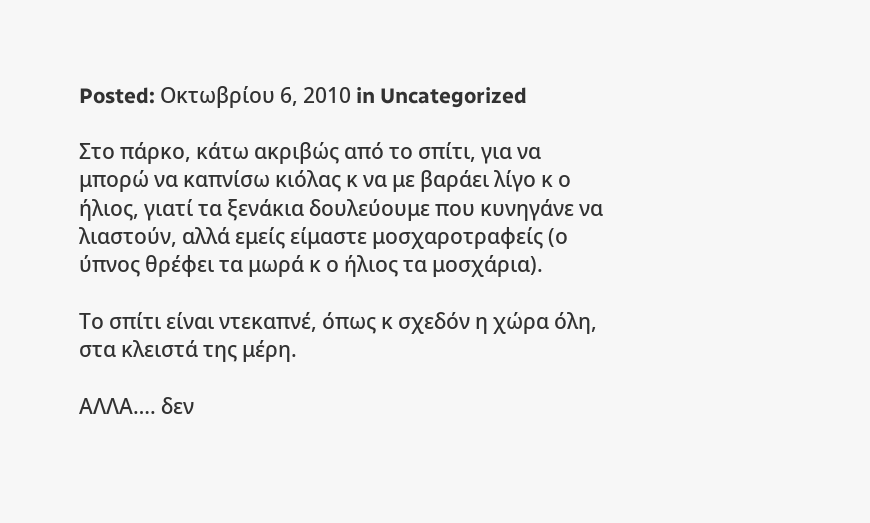Posted: Οκτωβρίου 6, 2010 in Uncategorized

Στο πάρκο, κάτω ακριβώς από το σπίτι, για να μπορώ να καπνίσω κιόλας κ να με βαράει λίγο κ ο ήλιος, γιατί τα ξενάκια δουλεύουμε που κυνηγάνε να λιαστούν, αλλά εμείς είμαστε μοσχαροτραφείς (ο ύπνος θρέφει τα μωρά κ ο ήλιος τα μοσχάρια).

Το σπίτι είναι ντεκαπνέ, όπως κ σχεδόν η χώρα όλη, στα κλειστά της μέρη.

ΑΛΛΑ…. δεν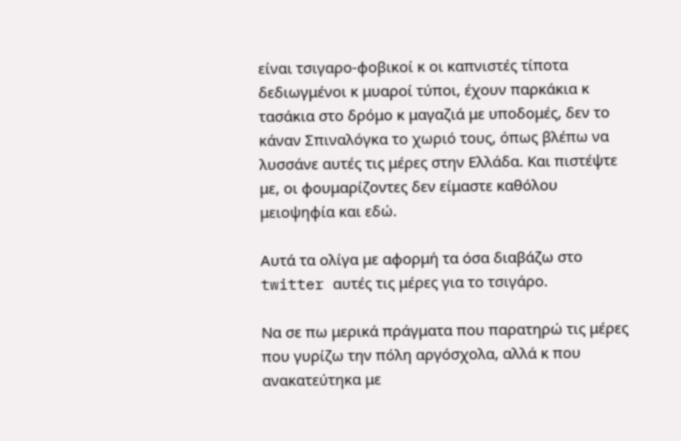είναι τσιγαρο-φοβικοί κ οι καπνιστές τίποτα δεδιωγμένοι κ μυαροί τύποι, έχουν παρκάκια κ τασάκια στο δρόμο κ μαγαζιά με υποδομές, δεν το κάναν Σπιναλόγκα το χωριό τους, όπως βλέπω να λυσσάνε αυτές τις μέρες στην Ελλάδα. Και πιστέψτε με, οι φουμαρίζοντες δεν είμαστε καθόλου μειοψηφία και εδώ.

Αυτά τα ολίγα με αφορμή τα όσα διαβάζω στο twitter αυτές τις μέρες για το τσιγάρο.

Να σε πω μερικά πράγματα που παρατηρώ τις μέρες που γυρίζω την πόλη αργόσχολα, αλλά κ που ανακατεύτηκα με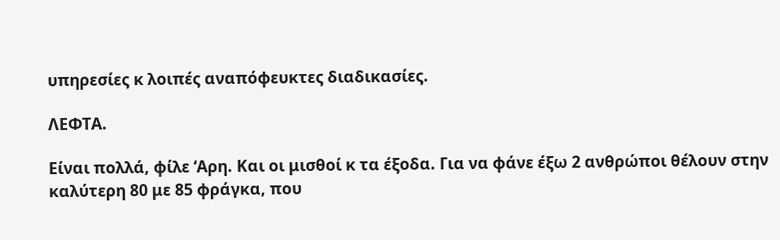υπηρεσίες κ λοιπές αναπόφευκτες διαδικασίες.

ΛΕΦΤΑ.

Είναι πολλά, φίλε ‘Αρη. Και οι μισθοί κ τα έξοδα. Για να φάνε έξω 2 ανθρώποι θέλουν στην καλύτερη 80 με 85 φράγκα, που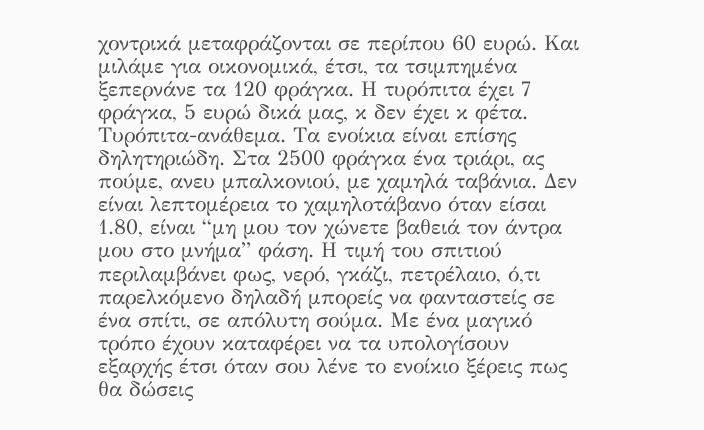χοντρικά μεταφράζονται σε περίπου 60 ευρώ. Και μιλάμε για οικονομικά, έτσι, τα τσιμπημένα ξεπερνάνε τα 120 φράγκα. Η τυρόπιτα έχει 7 φράγκα, 5 ευρώ δικά μας, κ δεν έχει κ φέτα. Τυρόπιτα-ανάθεμα. Τα ενοίκια είναι επίσης δηλητηριώδη. Στα 2500 φράγκα ένα τριάρι, ας πούμε, ανευ μπαλκονιού, με χαμηλά ταβάνια. Δεν είναι λεπτομέρεια το χαμηλοτάβανο όταν είσαι 1.80, είναι “μη μου τον χώνετε βαθειά τον άντρα μου στο μνήμα” φάση. Η τιμή του σπιτιού περιλαμβάνει φως, νερό, γκάζι, πετρέλαιο, ό,τι παρελκόμενο δηλαδή μπορείς να φανταστείς σε ένα σπίτι, σε απόλυτη σούμα. Με ένα μαγικό τρόπο έχουν καταφέρει να τα υπολογίσουν εξαρχής έτσι όταν σου λένε το ενοίκιο ξέρεις πως θα δώσεις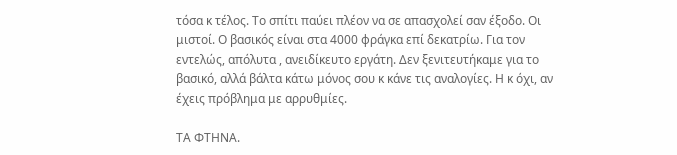τόσα κ τέλος. Το σπίτι παύει πλέον να σε απασχολεί σαν έξοδο. Οι μιστοί. Ο βασικός είναι στα 4000 φράγκα επί δεκατρίω. Για τον εντελώς, απόλυτα , ανειδίκευτο εργάτη. Δεν ξενιτευτήκαμε για το βασικό, αλλά βάλτα κάτω μόνος σου κ κάνε τις αναλογίες. Η κ όχι, αν έχεις πρόβλημα με αρρυθμίες.

ΤΑ ΦΤΗΝΑ.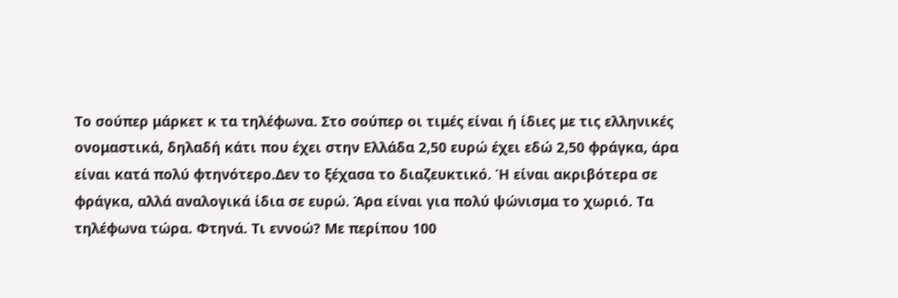Το σούπερ μάρκετ κ τα τηλέφωνα. Στο σούπερ οι τιμές είναι ή ίδιες με τις ελληνικές ονομαστικά, δηλαδή κάτι που έχει στην Ελλάδα 2,50 ευρώ έχει εδώ 2,50 φράγκα, άρα είναι κατά πολύ φτηνότερο.Δεν το ξέχασα το διαζευκτικό. Ή είναι ακριβότερα σε φράγκα, αλλά αναλογικά ίδια σε ευρώ. Άρα είναι για πολύ ψώνισμα το χωριό. Τα τηλέφωνα τώρα. Φτηνά. Τι εννοώ? Με περίπου 100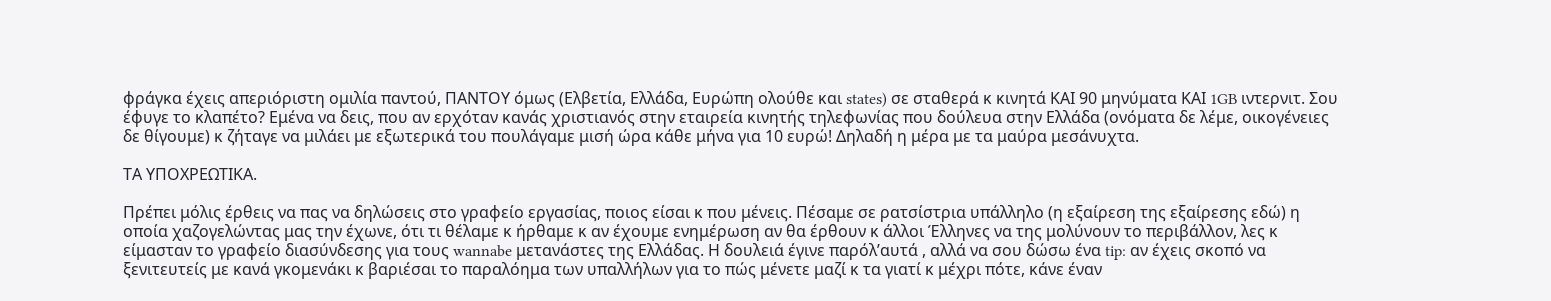φράγκα έχεις απεριόριστη ομιλία παντού, ΠΑΝΤΟΥ όμως (Ελβετία, Ελλάδα, Ευρώπη ολούθε και states) σε σταθερά κ κινητά ΚΑΙ 90 μηνύματα ΚΑΙ 1GB ιντερνιτ. Σου έφυγε το κλαπέτο? Εμένα να δεις, που αν ερχόταν κανάς χριστιανός στην εταιρεία κινητής τηλεφωνίας που δούλευα στην Ελλάδα (ονόματα δε λέμε, οικογένειες δε θίγουμε) κ ζήταγε να μιλάει με εξωτερικά του πουλάγαμε μισή ώρα κάθε μήνα για 10 ευρώ! Δηλαδή η μέρα με τα μαύρα μεσάνυχτα.

ΤΑ ΥΠΟΧΡΕΩΤΙΚΑ.

Πρέπει μόλις έρθεις να πας να δηλώσεις στο γραφείο εργασίας, ποιος είσαι κ που μένεις. Πέσαμε σε ρατσίστρια υπάλληλο (η εξαίρεση της εξαίρεσης εδώ) η οποία χαζογελώντας μας την έχωνε, ότι τι θέλαμε κ ήρθαμε κ αν έχουμε ενημέρωση αν θα έρθουν κ άλλοι Έλληνες να της μολύνουν το περιβάλλον, λες κ είμασταν το γραφείο διασύνδεσης για τους wannabe μετανάστες της Ελλάδας. Η δουλειά έγινε παρόλ’αυτά , αλλά να σου δώσω ένα tip: αν έχεις σκοπό να ξενιτευτείς με κανά γκομενάκι κ βαριέσαι το παραλόημα των υπαλλήλων για το πώς μένετε μαζί κ τα γιατί κ μέχρι πότε, κάνε έναν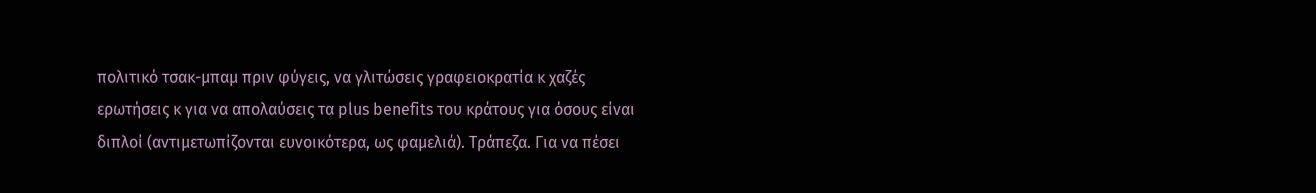πολιτικό τσακ-μπαμ πριν φύγεις, να γλιτώσεις γραφειοκρατία κ χαζές ερωτήσεις κ για να απολαύσεις τα plus benefits του κράτους για όσους είναι διπλοί (αντιμετωπίζονται ευνοικότερα, ως φαμελιά). Τράπεζα. Για να πέσει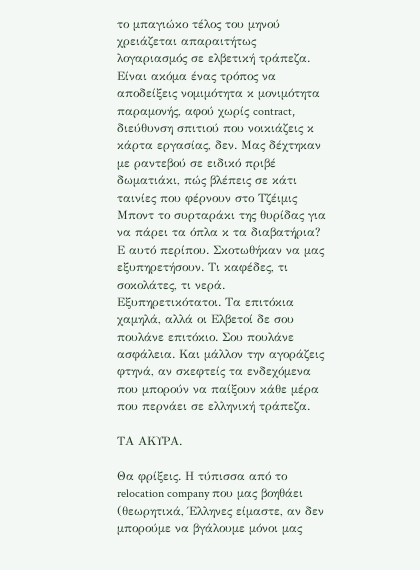το μπαγιώκο τέλος του μηνού χρειάζεται απαραιτήτως λογαριασμός σε ελβετική τράπεζα. Είναι ακόμα ένας τρόπος να αποδείξεις νομιμότητα κ μονιμότητα παραμονής, αφού χωρίς contract, διεύθυνση σπιτιού που νοικιάζεις κ κάρτα εργασίας, δεν. Μας δέχτηκαν με ραντεβού σε ειδικό πριβέ δωματιάκι, πώς βλέπεις σε κάτι ταινίες που φέρνουν στο Τζέιμις Μποντ το συρταράκι της θυρίδας για να πάρει τα όπλα κ τα διαβατήρια? Ε αυτό περίπου. Σκοτωθήκαν να μας εξυπηρετήσουν. Τι καφέδες, τι σοκολάτες, τι νερά. Εξυπηρετικότατοι. Τα επιτόκια χαμηλά, αλλά οι Ελβετοί δε σου πουλάνε επιτόκιο. Σου πουλάνε ασφάλεια. Και μάλλον την αγοράζεις φτηνά, αν σκεφτείς τα ενδεχόμενα που μπορούν να παίξουν κάθε μέρα που περνάει σε ελληνική τράπεζα.

ΤΑ ΑΚΥΡΑ.

Θα φρίξεις. Η τύπισσα από το relocation company που μας βοηθάει (θεωρητικά, Έλληνες είμαστε, αν δεν μπορούμε να βγάλουμε μόνοι μας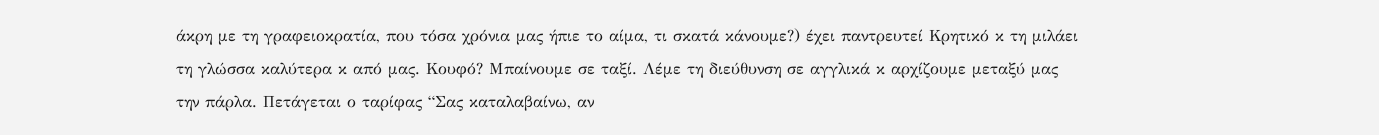άκρη με τη γραφειοκρατία, που τόσα χρόνια μας ήπιε το αίμα, τι σκατά κάνουμε?) έχει παντρευτεί Κρητικό κ τη μιλάει τη γλώσσα καλύτερα κ από μας. Κουφό? Μπαίνουμε σε ταξί. Λέμε τη διεύθυνση σε αγγλικά κ αρχίζουμε μεταξύ μας την πάρλα. Πετάγεται ο ταρίφας “Σας καταλαβαίνω, αν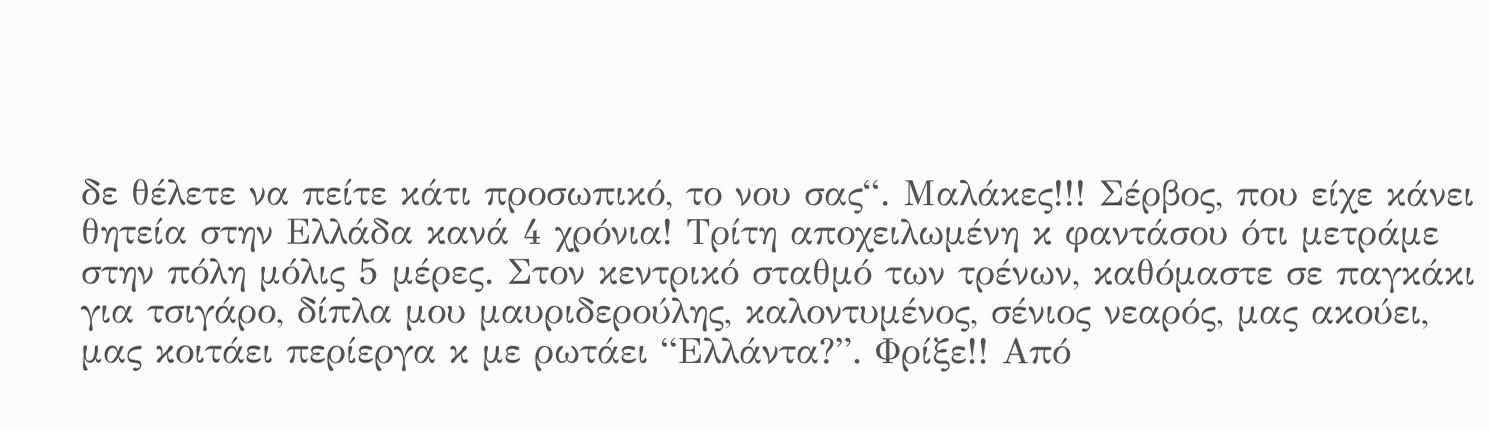δε θέλετε να πείτε κάτι προσωπικό, το νου σας“. Μαλάκες!!! Σέρβος, που είχε κάνει θητεία στην Ελλάδα κανά 4 χρόνια! Τρίτη αποχειλωμένη κ φαντάσου ότι μετράμε στην πόλη μόλις 5 μέρες. Στον κεντρικό σταθμό των τρένων, καθόμαστε σε παγκάκι για τσιγάρο, δίπλα μου μαυριδερούλης, καλοντυμένος, σένιος νεαρός, μας ακούει, μας κοιτάει περίεργα κ με ρωτάει “Ελλάντα?”. Φρίξε!! Από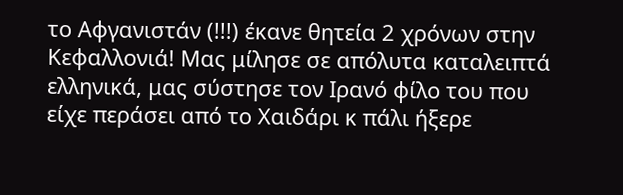το Αφγανιστάν (!!!) έκανε θητεία 2 χρόνων στην Κεφαλλονιά! Μας μίλησε σε απόλυτα καταλειπτά ελληνικά, μας σύστησε τον Ιρανό φίλο του που είχε περάσει από το Χαιδάρι κ πάλι ήξερε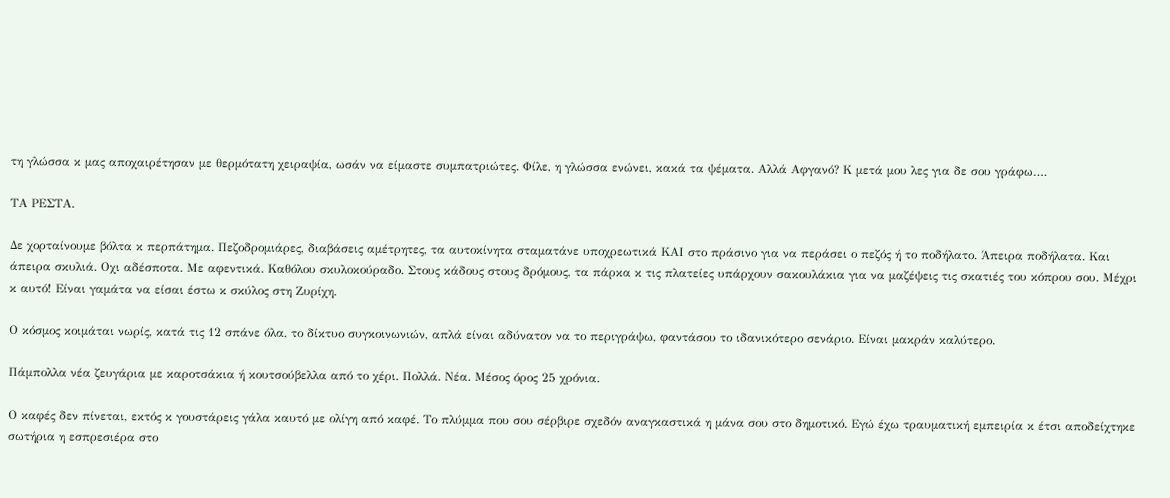τη γλώσσα κ μας αποχαιρέτησαν με θερμότατη χειραψία, ωσάν να είμαστε συμπατριώτες. Φίλε, η γλώσσα ενώνει, κακά τα ψέματα. Αλλά Αφγανό? Κ μετά μου λες για δε σου γράφω….

ΤΑ ΡΕΣΤΑ.

Δε χορταίνουμε βόλτα κ περπάτημα. Πεζοδρομιάρες, διαβάσεις αμέτρητες, τα αυτοκίνητα σταματάνε υποχρεωτικά ΚΑΙ στο πράσινο για να περάσει ο πεζός ή το ποδήλατο. Άπειρα ποδήλατα. Και άπειρα σκυλιά. Οχι αδέσποτα. Με αφεντικά. Καθόλου σκυλοκούραδο. Στους κάδους στους δρόμους, τα πάρκα κ τις πλατείες υπάρχουν σακουλάκια για να μαζέψεις τις σκατιές του κόπρου σου. Μέχρι κ αυτό! Είναι γαμάτα να είσαι έστω κ σκύλος στη Ζυρίχη.

Ο κόσμος κοιμάται νωρίς, κατά τις 12 σπάνε όλα, το δίκτυο συγκοινωνιών, απλά είναι αδύνατον να το περιγράψω, φαντάσου το ιδανικότερο σενάριο. Είναι μακράν καλύτερο.

Πάμπολλα νέα ζευγάρια με καροτσάκια ή κουτσούβελλα από το χέρι. Πολλά. Νέα. Μέσος όρος 25 χρόνια.

Ο καφές δεν πίνεται, εκτός κ γουστάρεις γάλα καυτό με ολίγη από καφέ. Το πλύμμα που σου σέρβιρε σχεδόν αναγκαστικά η μάνα σου στο δημοτικό. Εγώ έχω τραυματική εμπειρία κ έτσι αποδείχτηκε σωτήρια η εσπρεσιέρα στο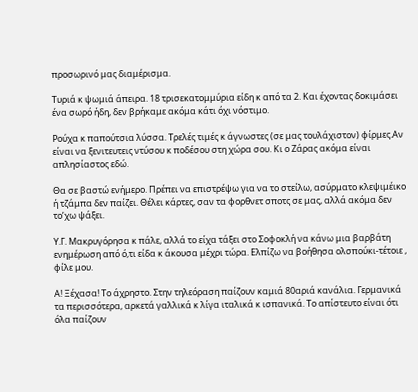προσωρινό μας διαμέρισμα.

Τυριά κ ψωμιά άπειρα. 18 τρισεκατομμύρια είδη κ από τα 2. Και έχοντας δοκιμάσει ένα σωρό ήδη, δεν βρήκαμε ακόμα κάτι όχι νόστιμο.

Ρούχα κ παπούτσια λύσσα. Τρελές τιμές κ άγνωστες (σε μας τουλάχιστον) φίρμες.Αν είναι να ξενιτευτεις ντύσου κ ποδέσου στη χώρα σου. Κι ο Ζάρας ακόμα είναι απλησίαστος εδώ.

Θα σε βαστώ ενήμερο. Πρέπει να επιστρέψω για να το στείλω, ασύρματο κλεψιμέικο ή τζάμπα δεν παίζει. Θέλει κάρτες, σαν τα φορθνετ σποτς σε μας, αλλά ακόμα δεν το’χω ψάξει.

Υ.Γ. Μακρυγόρησα κ πάλε, αλλά το είχα τάξει στο Σοφοκλή να κάνω μια βαρβάτη ενημέρωση από ό,τι είδα κ άκουσα μέχρι τώρα. Ελπίζω να βοήθησα ολσπούκι-τέτοιε , φίλε μου.

Α! Ξέχασα! Το άχρηστο. Στην τηλεόραση παίζουν καμιά 80αριά κανάλια. Γερμανικά τα περισσότερα, αρκετά γαλλικά κ λίγα ιταλικά κ ισπανικά. Το απίστευτο είναι ότι όλα παίζουν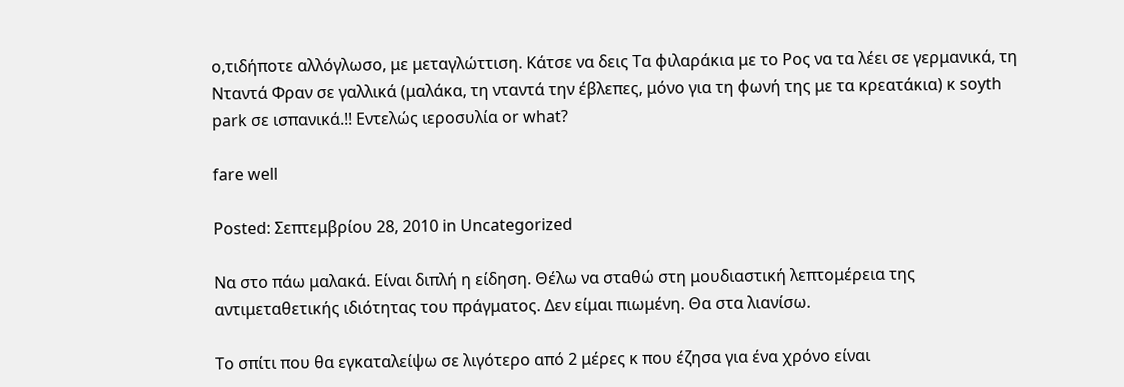ο,τιδήποτε αλλόγλωσο, με μεταγλώττιση. Κάτσε να δεις Τα φιλαράκια με το Ρος να τα λέει σε γερμανικά, τη Νταντά Φραν σε γαλλικά (μαλάκα, τη νταντά την έβλεπες, μόνο για τη φωνή της με τα κρεατάκια) κ soyth park σε ισπανικά.!! Εντελώς ιεροσυλία or what?

fare well

Posted: Σεπτεμβρίου 28, 2010 in Uncategorized

Να στο πάω μαλακά. Είναι διπλή η είδηση. Θέλω να σταθώ στη μουδιαστική λεπτομέρεια της αντιμεταθετικής ιδιότητας του πράγματος. Δεν είμαι πιωμένη. Θα στα λιανίσω.

Το σπίτι που θα εγκαταλείψω σε λιγότερο από 2 μέρες κ που έζησα για ένα χρόνο είναι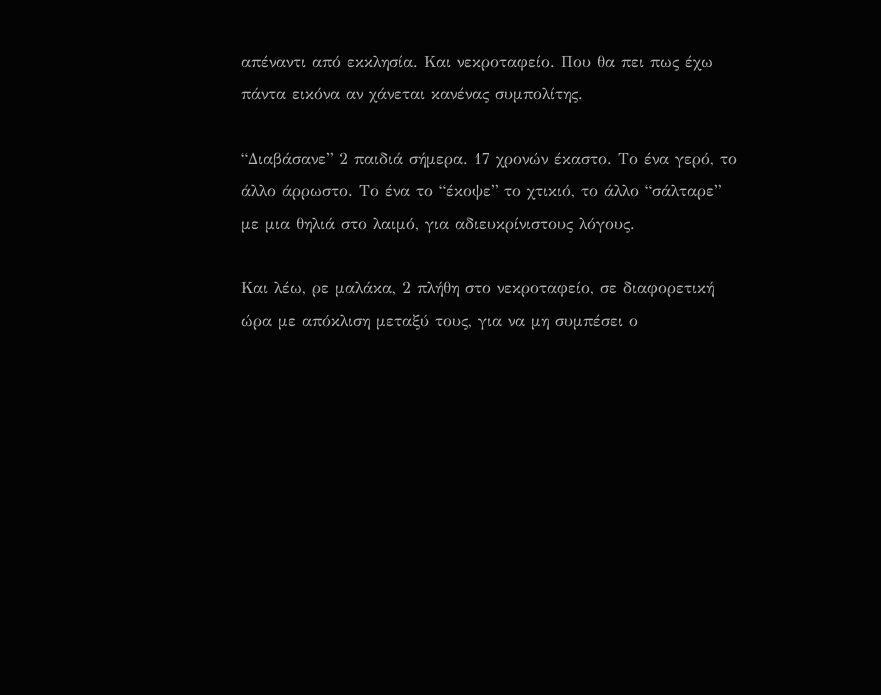απέναντι από εκκλησία. Και νεκροταφείο. Που θα πει πως έχω πάντα εικόνα αν χάνεται κανένας συμπολίτης.

“Διαβάσανε” 2 παιδιά σήμερα. 17 χρονών έκαστο. Το ένα γερό, το άλλο άρρωστο. Το ένα το “έκοψε” το χτικιό, το άλλο “σάλταρε” με μια θηλιά στο λαιμό, για αδιευκρίνιστους λόγους.

Και λέω, ρε μαλάκα, 2 πλήθη στο νεκροταφείο, σε διαφορετική ώρα με απόκλιση μεταξύ τους, για να μη συμπέσει ο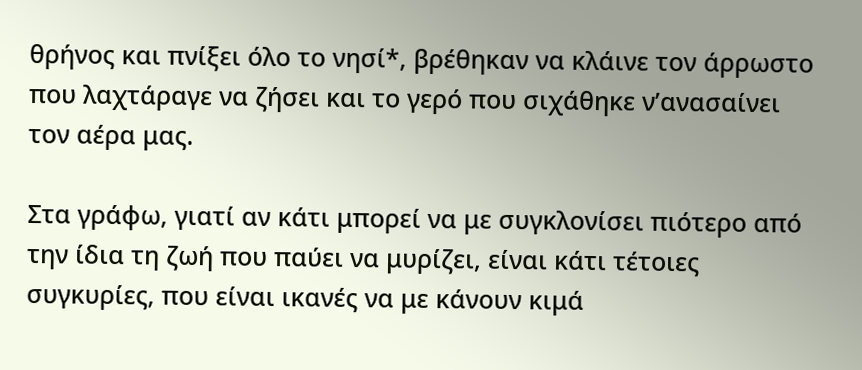θρήνος και πνίξει όλο το νησί*, βρέθηκαν να κλάινε τον άρρωστο που λαχτάραγε να ζήσει και το γερό που σιχάθηκε ν’ανασαίνει τον αέρα μας.

Στα γράφω, γιατί αν κάτι μπορεί να με συγκλονίσει πιότερο από την ίδια τη ζωή που παύει να μυρίζει, είναι κάτι τέτοιες συγκυρίες, που είναι ικανές να με κάνουν κιμά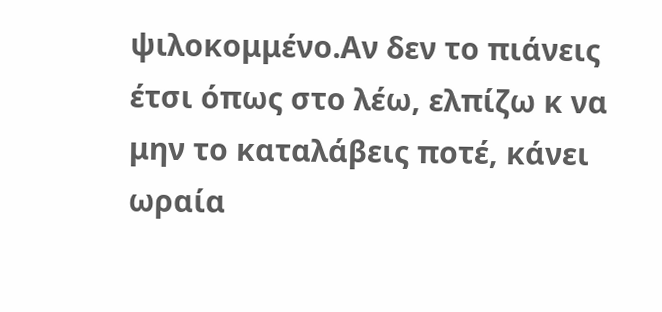ψιλοκομμένο.Αν δεν το πιάνεις έτσι όπως στο λέω, ελπίζω κ να μην το καταλάβεις ποτέ, κάνει ωραία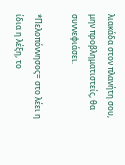λιακάδα στον πλανήτη σου, μην προβληματιστείς, θα συννεφιάσει.

*Πελοπόννησος= στο λέει η ίδια η λέξη, το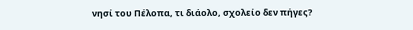νησί του Πέλοπα, τι διάολο, σχολείο δεν πήγες?